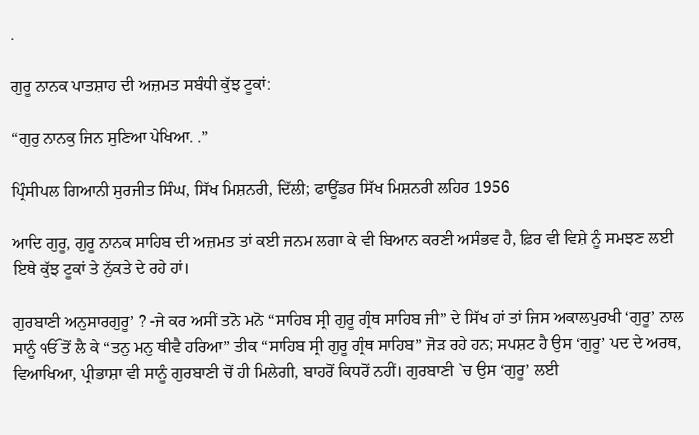.

ਗੁਰੂ ਨਾਨਕ ਪਾਤਸ਼ਾਹ ਦੀ ਅਜ਼ਮਤ ਸਬੰਧੀ ਕੁੱਝ ਟੂਕਾਂ:

“ਗੁਰੁ ਨਾਨਕੁ ਜਿਨ ਸੁਣਿਆ ਪੇਖਿਆ. .”

ਪ੍ਰਿੰਸੀਪਲ ਗਿਆਨੀ ਸੁਰਜੀਤ ਸਿੰਘ, ਸਿੱਖ ਮਿਸ਼ਨਰੀ, ਦਿੱਲੀ; ਫਾਊਂਡਰ ਸਿੱਖ ਮਿਸ਼ਨਰੀ ਲਹਿਰ 1956

ਆਦਿ ਗੁਰੂ, ਗੁਰੂ ਨਾਨਕ ਸਾਹਿਬ ਦੀ ਅਜ਼ਮਤ ਤਾਂ ਕਈ ਜਨਮ ਲਗਾ ਕੇ ਵੀ ਬਿਆਨ ਕਰਣੀ ਅਸੰਭਵ ਹੈ, ਫ਼ਿਰ ਵੀ ਵਿਸ਼ੇ ਨੂੰ ਸਮਝਣ ਲਈ ਇਥੇ ਕੁੱਝ ਟੂਕਾਂ ਤੇ ਨੁੱਕਤੇ ਦੇ ਰਹੇ ਹਾਂ।

ਗੁਰਬਾਣੀ ਅਨੁਸਾਰਗੁਰੂ’ ? -ਜੇ ਕਰ ਅਸੀਂ ਤਨੋ ਮਨੋ “ਸਾਹਿਬ ਸ੍ਰੀ ਗੁਰੂ ਗ੍ਰੰਥ ਸਾਹਿਬ ਜੀ” ਦੇ ਸਿੱਖ ਹਾਂ ਤਾਂ ਜਿਸ ਅਕਾਲਪੁਰਖੀ ‘ਗੁਰੂ’ ਨਾਲ ਸਾਨੂੰ ੴ ਤੋਂ ਲੈ ਕੇ “ਤਨੁ ਮਨੁ ਥੀਵੈ ਹਰਿਆ” ਤੀਕ “ਸਾਹਿਬ ਸ੍ਰੀ ਗੁਰੂ ਗ੍ਰੰਥ ਸਾਹਿਬ” ਜੋੜ ਰਹੇ ਹਨ; ਸਪਸ਼ਟ ਹੈ ਉਸ ‘ਗੁਰੂ’ ਪਦ ਦੇ ਅਰਥ, ਵਿਆਖਿਆ, ਪ੍ਰੀਭਾਸ਼ਾ ਵੀ ਸਾਨੂੰ ਗੁਰਬਾਣੀ ਚੋਂ ਹੀ ਮਿਲੇਗੀ, ਬਾਹਰੋਂ ਕਿਧਰੋਂ ਨਹੀਂ। ਗੁਰਬਾਣੀ `ਚ ਉਸ ‘ਗੁਰੂ’ ਲਈ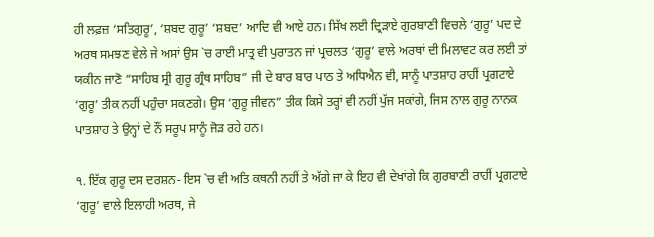ਹੀ ਲਫ਼ਜ਼ ‘ਸਤਿਗੁਰੂ’, ‘ਸ਼ਬਦ ਗੁਰੂ’ ‘ਸ਼ਬਦ’ ਆਦਿ ਵੀ ਆਏ ਹਨ। ਸਿੱਖ ਲਈ ਦ੍ਰਿੜਾਏ ਗੁਰਬਾਣੀ ਵਿਚਲੇ ‘ਗੁਰੂ’ ਪਦ ਦੇ ਅਰਥ ਸਮਝਣ ਵੇਲੇ ਜੇ ਅਸਾਂ ਉਸ `ਚ ਰਾਈ ਮਾਤ੍ਰ ਵੀ ਪੁਰਾਤਨ ਜਾਂ ਪ੍ਰਚਲਤ ‘ਗੁਰੂ’ ਵਾਲੇ ਅਰਥਾਂ ਦੀ ਮਿਲਾਵਟ ਕਰ ਲਈ ਤਾਂ ਯਕੀਨ ਜਾਣੋ “ਸਾਹਿਬ ਸ੍ਰੀ ਗੁਰੂ ਗ੍ਰੰਥ ਸਾਹਿਬ” ਜੀ ਦੇ ਬਾਰ ਬਾਰ ਪਾਠ ਤੇ ਅਧਿਐਨ ਵੀ, ਸਾਨੂੰ ਪਾਤਸ਼ਾਹ ਰਾਹੀਂ ਪ੍ਰਗਟਾਏ ‘ਗੁਰੂ’ ਤੀਕ ਨਹੀਂ ਪਹੁੰਚਾ ਸਕਣਗੇ। ਉਸ ‘ਗੁਰੂ ਜੀਵਨ” ਤੀਕ ਕਿਸੇ ਤਰ੍ਹਾਂ ਵੀ ਨਹੀਂ ਪੁੱਜ ਸਕਾਂਗੇ, ਜਿਸ ਨਾਲ ਗੁਰੂ ਨਾਨਕ ਪਾਤਸ਼ਾਹ ਤੇ ਉਨ੍ਹਾਂ ਦੇ ਨੌਂ ਸਰੂਪ ਸਾਨੂੰ ਜੋੜ ਰਹੇ ਹਨ।

੧. ਇੱਕ ਗੁਰੂ ਦਸ ਦਰਸ਼ਨ- ਇਸ `ਚ ਵੀ ਅਤਿ ਕਥਨੀ ਨਹੀਂ ਤੇ ਅੱਗੇ ਜਾ ਕੇ ਇਹ ਵੀ ਦੇਖਾਂਗੇ ਕਿ ਗੁਰਬਾਣੀ ਰਾਹੀਂ ਪ੍ਰਗਟਾਏ ‘ਗੁਰੂ’ ਵਾਲੇ ਇਲਾਹੀ ਅਰਥ, ਜੇ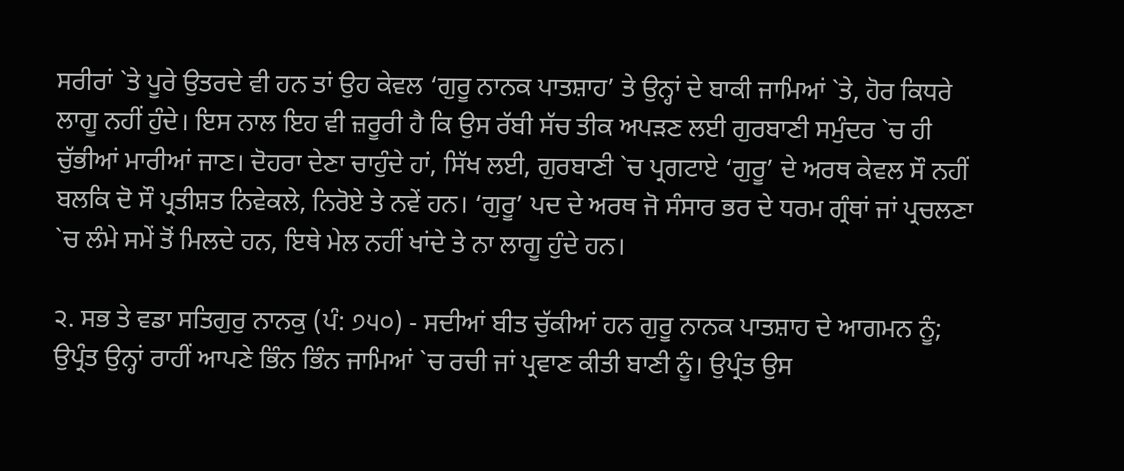ਸਰੀਰਾਂ `ਤੇ ਪੂਰੇ ਉਤਰਦੇ ਵੀ ਹਨ ਤਾਂ ਉਹ ਕੇਵਲ ‘ਗੁਰੂ ਨਾਨਕ ਪਾਤਸ਼ਾਹ’ ਤੇ ਉਨ੍ਹਾਂ ਦੇ ਬਾਕੀ ਜਾਮਿਆਂ `ਤੇ, ਹੋਰ ਕਿਧਰੇ ਲਾਗੂ ਨਹੀਂ ਹੁੰਦੇ। ਇਸ ਨਾਲ ਇਹ ਵੀ ਜ਼ਰੂਰੀ ਹੈ ਕਿ ਉਸ ਰੱਬੀ ਸੱਚ ਤੀਕ ਅਪੜਣ ਲਈ ਗੁਰਬਾਣੀ ਸਮੁੰਦਰ `ਚ ਹੀ ਚੁੱਭੀਆਂ ਮਾਰੀਆਂ ਜਾਣ। ਦੋਹਰਾ ਦੇਣਾ ਚਾਹੁੰਦੇ ਹਾਂ, ਸਿੱਖ ਲਈ, ਗੁਰਬਾਣੀ `ਚ ਪ੍ਰਗਟਾਏ ‘ਗੁਰੂ’ ਦੇ ਅਰਥ ਕੇਵਲ ਸੌ ਨਹੀਂ ਬਲਕਿ ਦੋ ਸੌ ਪ੍ਰਤੀਸ਼ਤ ਨਿਵੇਕਲੇ, ਨਿਰੋਏ ਤੇ ਨਵੇਂ ਹਨ। ‘ਗੁਰੂ’ ਪਦ ਦੇ ਅਰਥ ਜੋ ਸੰਸਾਰ ਭਰ ਦੇ ਧਰਮ ਗ੍ਰੰਥਾਂ ਜਾਂ ਪ੍ਰਚਲਣਾ `ਚ ਲੰਮੇ ਸਮੇਂ ਤੋਂ ਮਿਲਦੇ ਹਨ, ਇਥੇ ਮੇਲ ਨਹੀਂ ਖਾਂਦੇ ਤੇ ਨਾ ਲਾਗੂ ਹੁੰਦੇ ਹਨ।

੨. ਸਭ ਤੇ ਵਡਾ ਸਤਿਗੁਰੁ ਨਾਨਕੁ (ਪੰ: ੭੫੦) - ਸਦੀਆਂ ਬੀਤ ਚੁੱਕੀਆਂ ਹਨ ਗੁਰੂ ਨਾਨਕ ਪਾਤਸ਼ਾਹ ਦੇ ਆਗਮਨ ਨੂੰ; ਉਪ੍ਰੰਤ ਉਨ੍ਹਾਂ ਰਾਹੀਂ ਆਪਣੇ ਭਿੰਨ ਭਿੰਨ ਜਾਮਿਆਂ `ਚ ਰਚੀ ਜਾਂ ਪ੍ਰਵਾਣ ਕੀਤੀ ਬਾਣੀ ਨੂੰ। ਉਪ੍ਰੰਤ ਉਸ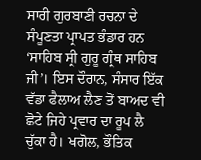ਸਾਰੀ ਗੁਰਬਾਣੀ ਰਚਨਾ ਦੇ ਸੰਪੂਣਤਾ ਪ੍ਰਾਪਤ ਭੰਡਾਰ ਹਨ ‘ਸਾਹਿਬ ਸ੍ਰੀ ਗੁਰੂ ਗ੍ਰੰਥ ਸਾਹਿਬ ਜੀ’। ਇਸ ਦੌਰਾਨ, ਸੰਸਾਰ ਇੱਕ ਵੱਡਾ ਫੈਲਾਅ ਲੈਣ ਤੋਂ ਬਾਅਦ ਵੀ ਛੋਟੇ ਜਿਹੇ ਪ੍ਰਵਾਰ ਦਾ ਰੂਪ ਲੈ ਚੁੱਕਾ ਹੈ। ਖਗੋਲ, ਭੌਤਿਕ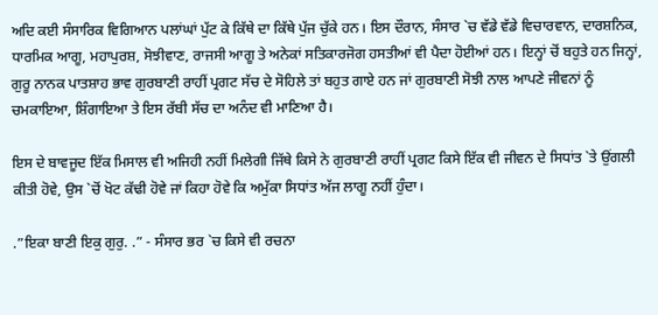ਅਦਿ ਕਈ ਸੰਸਾਰਿਕ ਵਿਗਿਆਨ ਪਲਾਂਘਾਂ ਪੁੱਟ ਕੇ ਕਿੱਥੇ ਦਾ ਕਿੱਥੇ ਪੁੱਜ ਚੁੱਕੇ ਹਨ। ਇਸ ਦੌਰਾਨ, ਸੰਸਾਰ `ਚ ਵੱਡੇ ਵੱਡੇ ਵਿਚਾਰਵਾਨ, ਦਾਰਸ਼ਨਿਕ, ਧਾਰਮਿਕ ਆਗੂ, ਮਹਾਪੁਰਸ਼, ਸੋਝੀਵਾਣ, ਰਾਜਸੀ ਆਗੂ ਤੇ ਅਨੇਕਾਂ ਸਤਿਕਾਰਜੋਗ ਹਸਤੀਆਂ ਵੀ ਪੈਦਾ ਹੋਈਆਂ ਹਨ। ਇਨ੍ਹਾਂ ਚੋਂ ਬਹੁਤੇ ਹਨ ਜਿਨ੍ਹਾਂ, ਗੁਰੂ ਨਾਨਕ ਪਾਤਸ਼ਾਹ ਭਾਵ ਗੁਰਬਾਣੀ ਰਾਹੀਂ ਪ੍ਰਗਟ ਸੱਚ ਦੇ ਸੋਹਿਲੇ ਤਾਂ ਬਹੁਤ ਗਾਏ ਹਨ ਜਾਂ ਗੁਰਬਾਣੀ ਸੋਝੀ ਨਾਲ ਆਪਣੇ ਜੀਵਨਾਂ ਨੂੰ ਚਮਕਾਇਆ, ਸ਼ਿੰਗਾਇਆ ਤੇ ਇਸ ਰੱਬੀ ਸੱਚ ਦਾ ਅਨੰਦ ਵੀ ਮਾਣਿਆ ਹੈ।

ਇਸ ਦੇ ਬਾਵਜੂਦ ਇੱਕ ਮਿਸਾਲ ਵੀ ਅਜਿਹੀ ਨਹੀਂ ਮਿਲੇਗੀ ਜਿੱਥੇ ਕਿਸੇ ਨੇ ਗੁਰਬਾਣੀ ਰਾਹੀਂ ਪ੍ਰਗਟ ਕਿਸੇ ਇੱਕ ਵੀ ਜੀਵਨ ਦੇ ਸਿਧਾਂਤ `ਤੇ ਉਂਗਲੀ ਕੀਤੀ ਹੋਵੇ, ਉਸ `ਚੋਂ ਖੋਟ ਕੱਢੀ ਹੋਵੇ ਜਾਂ ਕਿਹਾ ਹੋਵੇ ਕਿ ਅਮੁੱਕਾ ਸਿਧਾਂਤ ਅੱਜ ਲਾਗੂ ਨਹੀਂ ਹੁੰਦਾ।

.”ਇਕਾ ਬਾਣੀ ਇਕੁ ਗੁਰੁ. .” - ਸੰਸਾਰ ਭਰ `ਚ ਕਿਸੇ ਵੀ ਰਚਨਾ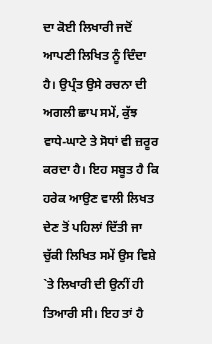ਦਾ ਕੋਈ ਲਿਖਾਰੀ ਜਦੋਂ ਆਪਣੀ ਲਿਖਿਤ ਨੂੰ ਦਿੰਦਾ ਹੈ। ਉਪ੍ਰੰਤ ਉਸੇ ਰਚਨਾ ਦੀ ਅਗਲੀ ਛਾਪ ਸਮੇਂ, ਕੁੱਝ ਵਾਧੇ-ਘਾਟੇ ਤੇ ਸੋਧਾਂ ਵੀ ਜ਼ਰੂਰ ਕਰਦਾ ਹੈ। ਇਹ ਸਬੂਤ ਹੈ ਕਿ ਹਰੇਕ ਆਉਣ ਵਾਲੀ ਲਿਖਤ ਦੇਣ ਤੋਂ ਪਹਿਲਾਂ ਦਿੱਤੀ ਜਾ ਚੁੱਕੀ ਲਿਖਿਤ ਸਮੇਂ ਉਸ ਵਿਸ਼ੇ `ਤੇ ਲਿਖਾਰੀ ਦੀ ਉਨੀਂ ਹੀ ਤਿਆਰੀ ਸੀ। ਇਹ ਤਾਂ ਹੈ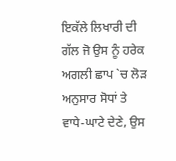ਇਕੱਲੇ ਲਿਖਾਰੀ ਦੀ ਗੱਲ ਜੋ ਉਸ ਨੂੰ ਹਰੇਕ ਅਗਲੀ ਛਾਪ `ਚ ਲੋੜ ਅਨੁਸਾਰ ਸੋਧਾਂ ਤੇ ਵਾਧੇ-ਘਾਟੇ ਦੇਣੇ, ਉਸ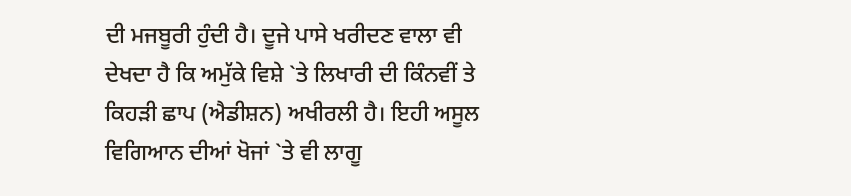ਦੀ ਮਜਬੂਰੀ ਹੁੰਦੀ ਹੈ। ਦੂਜੇ ਪਾਸੇ ਖਰੀਦਣ ਵਾਲਾ ਵੀ ਦੇਖਦਾ ਹੈ ਕਿ ਅਮੁੱਕੇ ਵਿਸ਼ੇ `ਤੇ ਲਿਖਾਰੀ ਦੀ ਕਿੰਨਵੀਂ ਤੇ ਕਿਹੜੀ ਛਾਪ (ਐਡੀਸ਼ਨ) ਅਖੀਰਲੀ ਹੈ। ਇਹੀ ਅਸੂਲ ਵਿਗਿਆਨ ਦੀਆਂ ਖੋਜਾਂ `ਤੇ ਵੀ ਲਾਗੂ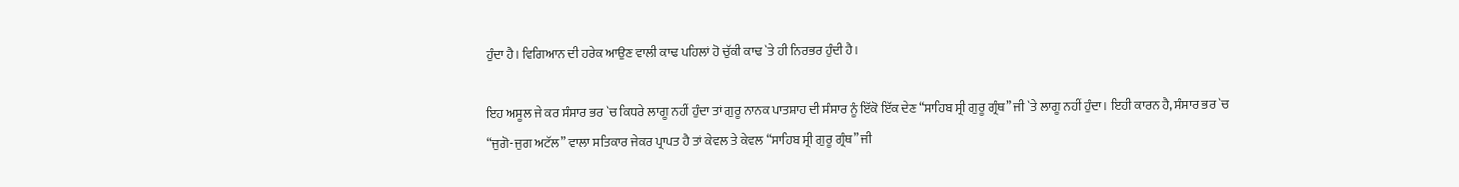ਹੁੰਦਾ ਹੈ। ਵਿਗਿਆਨ ਦੀ ਹਰੇਕ ਆਉਣ ਵਾਲੀ ਕਾਢ ਪਹਿਲਾਂ ਹੋ ਚੁੱਕੀ ਕਾਢ `ਤੇ ਹੀ ਨਿਰਭਰ ਹੁੰਦੀ ਹੈ।

ਇਹ ਅਸੂਲ ਜੇ ਕਰ ਸੰਸਾਰ ਭਰ `ਚ ਕਿਧਰੇ ਲਾਗੂ ਨਹੀਂ ਹੁੰਦਾ ਤਾਂ ਗੁਰੂ ਨਾਨਕ ਪਾਤਸ਼ਾਹ ਦੀ ਸੰਸਾਰ ਨੂੰ ਇੱਕੋ ਇੱਕ ਦੇਣ “ਸਾਹਿਬ ਸ੍ਰੀ ਗੁਰੂ ਗ੍ਰੰਥ” ਜੀ `ਤੇ ਲਾਗੂ ਨਹੀਂ ਹੁੰਦਾ। ਇਹੀ ਕਾਰਨ ਹੈ, ਸੰਸਾਰ ਭਰ `ਚ “ਜੁਗੋ-ਜੁਗ ਅਟੱਲ” ਵਾਲਾ ਸਤਿਕਾਰ ਜੇਕਰ ਪ੍ਰਾਪਤ ਹੈ ਤਾਂ ਕੇਵਲ ਤੇ ਕੇਵਲ “ਸਾਹਿਬ ਸ੍ਰੀ ਗੁਰੂ ਗ੍ਰੰਥ” ਜੀ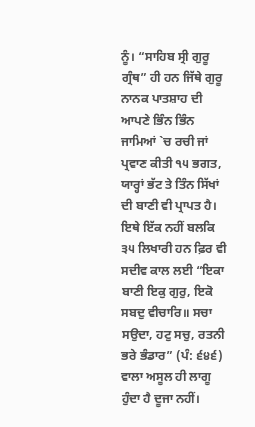ਨੂੰ। “ਸਾਹਿਬ ਸ੍ਰੀ ਗੁਰੂ ਗ੍ਰੰਥ” ਹੀ ਹਨ ਜਿੱਥੇ ਗੁਰੂ ਨਾਨਕ ਪਾਤਸ਼ਾਹ ਦੀ ਆਪਣੇ ਭਿੰਨ ਭਿੰਨ ਜਾਮਿਆਂ `ਚ ਰਚੀ ਜਾਂ ਪ੍ਰਵਾਣ ਕੀਤੀ ੧੫ ਭਗਤ, ਯਾਰ੍ਹਾਂ ਭੱਟ ਤੇ ਤਿੰਨ ਸਿੱਖਾਂ ਦੀ ਬਾਣੀ ਵੀ ਪ੍ਰਾਪਤ ਹੈ। ਇਥੇ ਇੱਕ ਨਹੀਂ ਬਲਕਿ ੩੫ ਲਿਖਾਰੀ ਹਨ ਫ਼ਿਰ ਵੀ ਸਦੀਵ ਕਾਲ ਲਈ “ਇਕਾ ਬਾਣੀ ਇਕੁ ਗੁਰੁ, ਇਕੋ ਸਬਦੁ ਵੀਚਾਰਿ॥ ਸਚਾ ਸਉਦਾ, ਹਟੁ ਸਚੁ, ਰਤਨੀ ਭਰੇ ਭੰਡਾਰ” (ਪੰ: ੬੪੬) ਵਾਲਾ ਅਸੂਲ ਹੀ ਲਾਗੂ ਹੁੰਦਾ ਹੈ ਦੂਜਾ ਨਹੀਂ।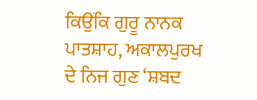ਕਿਉਂਕਿ ਗੁਰੂ ਨਾਨਕ ਪਾਤਸ਼ਾਹ, ਅਕਾਲਪੁਰਖ ਦੇ ਨਿਜ ਗੁਣ ‘ਸ਼ਬਦ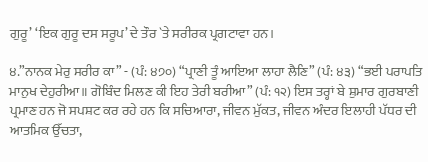ਗੁਰੂ’ ‘ਇਕ ਗੁਰੂ ਦਸ ਸਰੂਪ’ ਦੇ ਤੌਰ `ਤੇ ਸਰੀਰਕ ਪ੍ਰਗਟਾਵਾ ਹਨ।

੪.”ਨਾਨਕ ਮੇਰੁ ਸਰੀਰ ਕਾ” - (ਪੰ: ੪੭੦) “ਪ੍ਰਾਣੀ ਤੂੰ ਆਇਆ ਲਾਹਾ ਲੈਣਿ” (ਪੰ: ੪੩) “ਭਈ ਪਰਾਪਤਿ ਮਾਨੁਖ ਦੇਹੁਰੀਆ॥ ਗੋਬਿੰਦ ਮਿਲਣ ਕੀ ਇਹ ਤੇਰੀ ਬਰੀਆ” (ਪੰ: ੧੨) ਇਸ ਤਰ੍ਹਾਂ ਬੇ ਸ਼ੁਮਾਰ ਗੁਰਬਾਣੀ ਪ੍ਰਮਾਣ ਹਨ ਜੋ ਸਪਸ਼ਟ ਕਰ ਰਹੇ ਹਨ ਕਿ ਸਚਿਆਰਾ, ਜੀਵਨ ਮੁੱਕਤ, ਜੀਵਨ ਅੰਦਰ ਇਲਾਹੀ ਪੱਧਰ ਦੀ ਆਤਮਿਕ ਉੱਚਤਾ,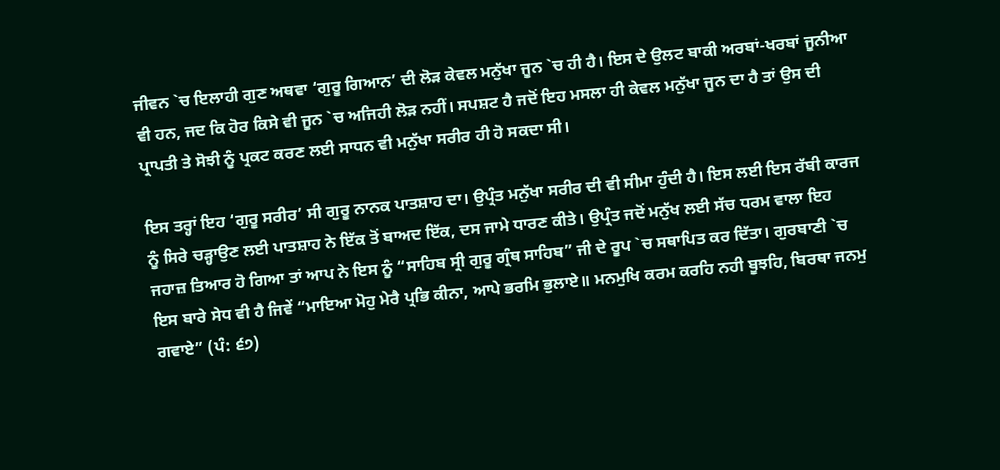ਜੀਵਨ `ਚ ਇਲਾਹੀ ਗੁਣ ਅਥਵਾ ‘ਗੁਰੂ ਗਿਆਨ’ ਦੀ ਲੋੜ ਕੇਵਲ ਮਨੁੱਖਾ ਜੂਨ `ਚ ਹੀ ਹੈ। ਇਸ ਦੇ ਉਲਟ ਬਾਕੀ ਅਰਬਾਂ-ਖਰਬਾਂ ਜੂਨੀਆ ਵੀ ਹਨ, ਜਦ ਕਿ ਹੋਰ ਕਿਸੇ ਵੀ ਜੂਨ `ਚ ਅਜਿਹੀ ਲੋੜ ਨਹੀਂ। ਸਪਸ਼ਟ ਹੈ ਜਦੋਂ ਇਹ ਮਸਲਾ ਹੀ ਕੇਵਲ ਮਨੁੱਖਾ ਜੂਨ ਦਾ ਹੈ ਤਾਂ ਉਸ ਦੀ ਪ੍ਰਾਪਤੀ ਤੇ ਸੋਝੀ ਨੂੰ ਪ੍ਰਕਟ ਕਰਣ ਲਈ ਸਾਧਨ ਵੀ ਮਨੁੱਖਾ ਸਰੀਰ ਹੀ ਹੋ ਸਕਦਾ ਸੀ।

ਇਸ ਤਰ੍ਹਾਂ ਇਹ ‘ਗੁਰੂ ਸਰੀਰ’ ਸੀ ਗੁਰੂ ਨਾਨਕ ਪਾਤਸ਼ਾਹ ਦਾ। ਉਪ੍ਰੰਤ ਮਨੁੱਖਾ ਸਰੀਰ ਦੀ ਵੀ ਸੀਮਾ ਹੁੰਦੀ ਹੈ। ਇਸ ਲਈ ਇਸ ਰੱਬੀ ਕਾਰਜ ਨੂੰ ਸਿਰੇ ਚੜ੍ਹਾਉਣ ਲਈ ਪਾਤਸ਼ਾਹ ਨੇ ਇੱਕ ਤੋਂ ਬਾਅਦ ਇੱਕ, ਦਸ ਜਾਮੇ ਧਾਰਣ ਕੀਤੇ। ਉਪ੍ਰੰਤ ਜਦੋਂ ਮਨੁੱਖ ਲਈ ਸੱਚ ਧਰਮ ਵਾਲਾ ਇਹ ਜਹਾਜ਼ ਤਿਆਰ ਹੋ ਗਿਆ ਤਾਂ ਆਪ ਨੇ ਇਸ ਨੂੰ “ਸਾਹਿਬ ਸ੍ਰੀ ਗੁਰੂ ਗ੍ਰੰਥ ਸਾਹਿਬ” ਜੀ ਦੇ ਰੂਪ `ਚ ਸਥਾਪਿਤ ਕਰ ਦਿੱਤਾ। ਗੁਰਬਾਣੀ `ਚ ਇਸ ਬਾਰੇ ਸੇਧ ਵੀ ਹੈ ਜਿਵੇਂ “ਮਾਇਆ ਮੋਹੁ ਮੇਰੈ ਪ੍ਰਭਿ ਕੀਨਾ, ਆਪੇ ਭਰਮਿ ਭੁਲਾਏ॥ ਮਨਮੁਖਿ ਕਰਮ ਕਰਹਿ ਨਹੀ ਬੂਝਹਿ, ਬਿਰਥਾ ਜਨਮੁ ਗਵਾਏ” (ਪੰ: ੬੭)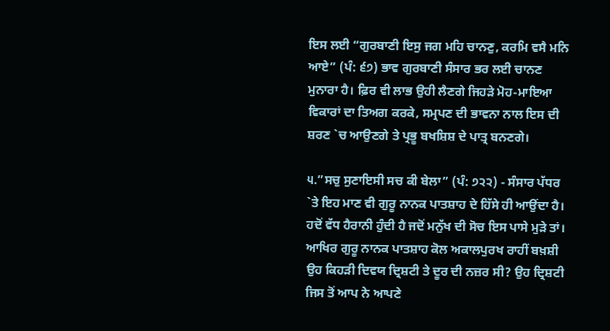ਇਸ ਲਈ “ਗੁਰਬਾਣੀ ਇਸੁ ਜਗ ਮਹਿ ਚਾਨਣੁ, ਕਰਮਿ ਵਸੈ ਮਨਿ ਆਏ” (ਪੰ: ੬੭) ਭਾਵ ਗੁਰਬਾਣੀ ਸੰਸਾਰ ਭਰ ਲਈ ਚਾਨਣ ਮੁਨਾਰਾ ਹੈ। ਫ਼ਿਰ ਵੀ ਲਾਭ ਉਹੀ ਲੈਣਗੇ ਜਿਹੜੇ ਮੋਹ-ਮਾਇਆ ਵਿਕਾਰਾਂ ਦਾ ਤਿਅਗ ਕਰਕੇ, ਸਮ੍ਰਪਣ ਦੀ ਭਾਵਨਾ ਨਾਲ ਇਸ ਦੀ ਸ਼ਰਣ `ਚ ਆਉਣਗੇ ਤੇ ਪ੍ਰਭੂ ਬਖਸ਼ਿਸ਼ ਦੇ ਪਾਤ੍ਰ ਬਨਣਗੇ।

੫.”ਸਚੁ ਸੁਣਾਇਸੀ ਸਚ ਕੀ ਬੇਲਾ” (ਪੰ: ੭੨੨) - ਸੰਸਾਰ ਪੱਧਰ `ਤੇ ਇਹ ਮਾਣ ਵੀ ਗੁਰੂ ਨਾਨਕ ਪਾਤਸ਼ਾਹ ਦੇ ਹਿੱਸੇ ਹੀ ਆਉਂਦਾ ਹੈ। ਹਦੋਂ ਵੱਧ ਹੈਰਾਨੀ ਹੁੰਦੀ ਹੈ ਜਦੋਂ ਮਨੁੱਖ ਦੀ ਸੋਚ ਇਸ ਪਾਸੇ ਮੁੜੇ ਤਾਂ। ਆਖਿਰ ਗੁਰੂ ਨਾਨਕ ਪਾਤਸ਼ਾਹ ਕੋਲ ਅਕਾਲਪੁਰਖ ਰਾਹੀਂ ਬਖ਼ਸ਼ੀ ਉਹ ਕਿਹੜੀ ਦਿਵਯ ਦ੍ਰਿਸ਼ਟੀ ਤੇ ਦੂਰ ਦੀ ਨਜ਼ਰ ਸੀ? ਉਹ ਦ੍ਰਿਸ਼ਟੀ ਜਿਸ ਤੋਂ ਆਪ ਨੇ ਆਪਣੇ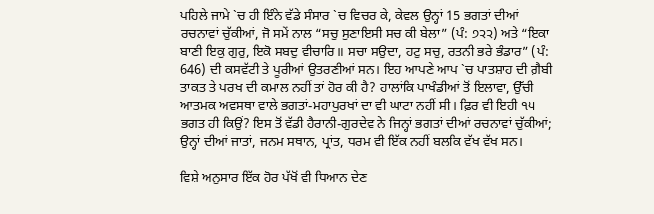ਪਹਿਲੇ ਜਾਮੇ `ਚ ਹੀ ਇੰਨੇ ਵੱਡੇ ਸੰਸਾਰ `ਚ ਵਿਚਰ ਕੇ, ਕੇਵਲ ਉਨ੍ਹਾਂ 15 ਭਗਤਾਂ ਦੀਆਂ ਰਚਨਾਵਾਂ ਚੁੱਕੀਆਂ, ਜੋ ਸਮੇਂ ਨਾਲ “ਸਚੁ ਸੁਣਾਇਸੀ ਸਚ ਕੀ ਬੇਲਾ” (ਪੰ: ੭੨੨) ਅਤੇ “ਇਕਾ ਬਾਣੀ ਇਕੁ ਗੁਰੁ, ਇਕੋ ਸਬਦੁ ਵੀਚਾਰਿ॥ ਸਚਾ ਸਉਦਾ, ਹਟੁ ਸਚੁ, ਰਤਨੀ ਭਰੇ ਭੰਡਾਰ” (ਪੰ: 646) ਦੀ ਕਸਵੱਟੀ ਤੇ ਪੂਰੀਆਂ ਉਤਰਣੀਆਂ ਸਨ। ਇਹ ਆਪਣੇ ਆਪ `ਚ ਪਾਤਸ਼ਾਹ ਦੀ ਗ਼ੈਬੀ ਤਾਕਤ ਤੇ ਪਰਖ ਦੀ ਕਮਾਲ ਨਹੀਂ ਤਾਂ ਹੋਰ ਕੀ ਹੈ? ਹਾਲਾਂਕਿ ਪਾਖੰਡੀਆਂ ਤੋਂ ਇਲਾਵਾ, ਉੱਚੀ ਆਤਮਕ ਅਵਸਥਾ ਵਾਲੇ ਭਗਤਾਂ-ਮਹਾਪੁਰਖਾਂ ਦਾ ਵੀ ਘਾਟਾ ਨਹੀਂ ਸੀ। ਫ਼ਿਰ ਵੀ ਇਹੀ ੧੫ ਭਗਤ ਹੀ ਕਿਉਂ? ਇਸ ਤੋਂ ਵੱਡੀ ਹੈਰਾਨੀ-ਗੁਰਦੇਵ ਨੇ ਜਿਨ੍ਹਾਂ ਭਗਤਾਂ ਦੀਆਂ ਰਚਨਾਵਾਂ ਚੁੱਕੀਆਂ; ਉਨ੍ਹਾਂ ਦੀਆਂ ਜਾਤਾਂ, ਜਨਮ ਸਥਾਨ, ਪ੍ਰਾਂਤ, ਧਰਮ ਵੀ ਇੱਕ ਨਹੀਂ ਬਲਕਿ ਵੱਖ ਵੱਖ ਸਨ।

ਵਿਸ਼ੇ ਅਨੁਸਾਰ ਇੱਕ ਹੋਰ ਪੱਖੋਂ ਵੀ ਧਿਆਨ ਦੇਣ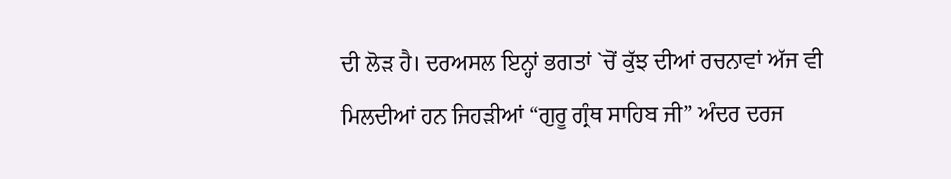ਦੀ ਲੋੜ ਹੈ। ਦਰਅਸਲ ਇਨ੍ਹਾਂ ਭਗਤਾਂ `ਚੋਂ ਕੁੱਝ ਦੀਆਂ ਰਚਨਾਵਾਂ ਅੱਜ ਵੀ ਮਿਲਦੀਆਂ ਹਨ ਜਿਹੜੀਆਂ “ਗੁਰੂ ਗ੍ਰੰਥ ਸਾਹਿਬ ਜੀ” ਅੰਦਰ ਦਰਜ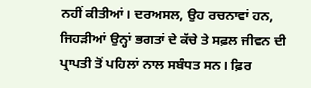ਨਹੀਂ ਕੀਤੀਆਂ। ਦਰਅਸਲ, ਉਹ ਰਚਨਾਵਾਂ ਹਨ, ਜਿਹੜੀਆਂ ਉਨ੍ਹਾਂ ਭਗਤਾਂ ਦੇ ਕੱਚੇ ਤੇ ਸਫ਼ਲ ਜੀਵਨ ਦੀ ਪ੍ਰਾਪਤੀ ਤੋਂ ਪਹਿਲਾਂ ਨਾਲ ਸਬੰਧਤ ਸਨ। ਫ਼ਿਰ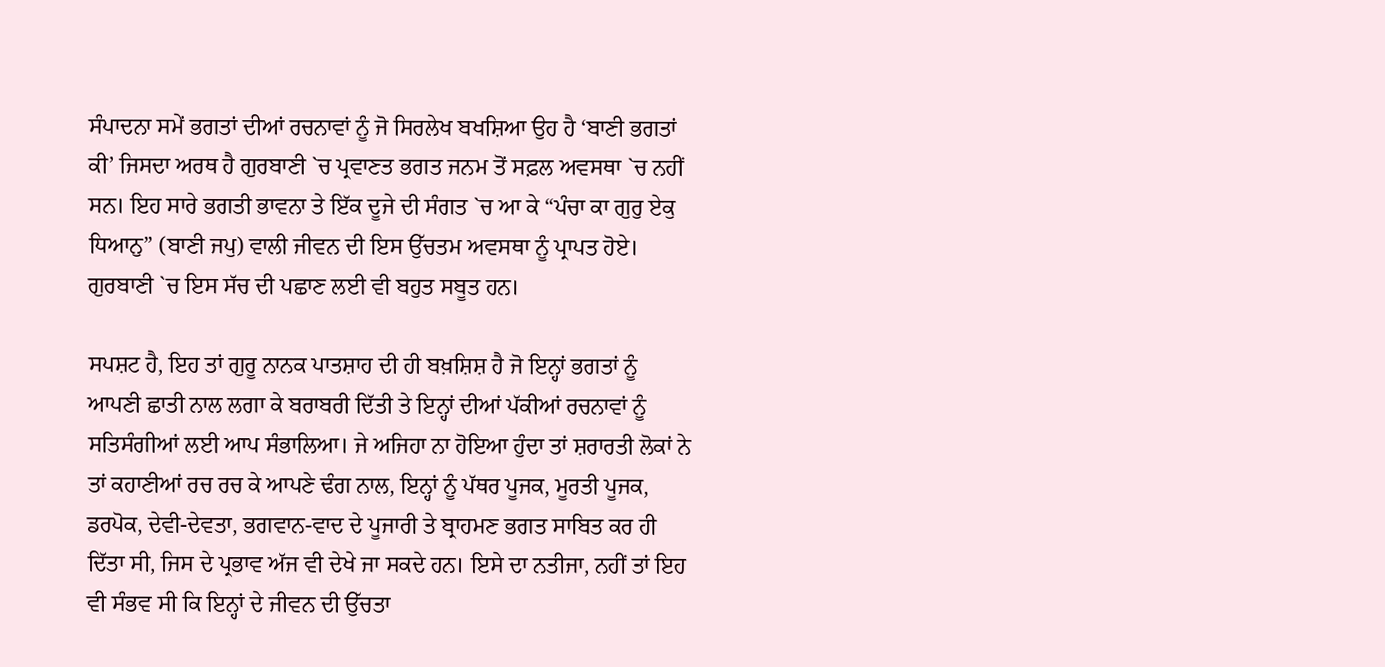ਸੰਪਾਦਨਾ ਸਮੇਂ ਭਗਤਾਂ ਦੀਆਂ ਰਚਨਾਵਾਂ ਨੂੰ ਜੋ ਸਿਰਲੇਖ ਬਖਸ਼ਿਆ ਉਹ ਹੈ ‘ਬਾਣੀ ਭਗਤਾਂ ਕੀ’ ਜਿਸਦਾ ਅਰਥ ਹੈ ਗੁਰਬਾਣੀ `ਚ ਪ੍ਰਵਾਣਤ ਭਗਤ ਜਨਮ ਤੋਂ ਸਫ਼ਲ ਅਵਸਥਾ `ਚ ਨਹੀਂ ਸਨ। ਇਹ ਸਾਰੇ ਭਗਤੀ ਭਾਵਨਾ ਤੇ ਇੱਕ ਦੂਜੇ ਦੀ ਸੰਗਤ `ਚ ਆ ਕੇ “ਪੰਚਾ ਕਾ ਗੁਰੁ ਏਕੁ ਧਿਆਨੁ” (ਬਾਣੀ ਜਪੁ) ਵਾਲੀ ਜੀਵਨ ਦੀ ਇਸ ਉੱਚਤਮ ਅਵਸਥਾ ਨੂੰ ਪ੍ਰਾਪਤ ਹੋਏ। ਗੁਰਬਾਣੀ `ਚ ਇਸ ਸੱਚ ਦੀ ਪਛਾਣ ਲਈ ਵੀ ਬਹੁਤ ਸਬੂਤ ਹਨ।

ਸਪਸ਼ਟ ਹੈ, ਇਹ ਤਾਂ ਗੁਰੂ ਨਾਨਕ ਪਾਤਸ਼ਾਹ ਦੀ ਹੀ ਬਖ਼ਸ਼ਿਸ਼ ਹੈ ਜੋ ਇਨ੍ਹਾਂ ਭਗਤਾਂ ਨੂੰ ਆਪਣੀ ਛਾਤੀ ਨਾਲ ਲਗਾ ਕੇ ਬਰਾਬਰੀ ਦਿੱਤੀ ਤੇ ਇਨ੍ਹਾਂ ਦੀਆਂ ਪੱਕੀਆਂ ਰਚਨਾਵਾਂ ਨੂੰ ਸਤਿਸੰਗੀਆਂ ਲਈ ਆਪ ਸੰਭਾਲਿਆ। ਜੇ ਅਜਿਹਾ ਨਾ ਹੋਇਆ ਹੁੰਦਾ ਤਾਂ ਸ਼ਰਾਰਤੀ ਲੋਕਾਂ ਨੇ ਤਾਂ ਕਹਾਣੀਆਂ ਰਚ ਰਚ ਕੇ ਆਪਣੇ ਢੰਗ ਨਾਲ, ਇਨ੍ਹਾਂ ਨੂੰ ਪੱਥਰ ਪੂਜਕ, ਮੂਰਤੀ ਪੂਜਕ, ਡਰਪੋਕ, ਦੇਵੀ-ਦੇਵਤਾ, ਭਗਵਾਨ-ਵਾਦ ਦੇ ਪੂਜਾਰੀ ਤੇ ਬ੍ਰਾਹਮਣ ਭਗਤ ਸਾਬਿਤ ਕਰ ਹੀ ਦਿੱਤਾ ਸੀ, ਜਿਸ ਦੇ ਪ੍ਰਭਾਵ ਅੱਜ ਵੀ ਦੇਖੇ ਜਾ ਸਕਦੇ ਹਨ। ਇਸੇ ਦਾ ਨਤੀਜਾ, ਨਹੀਂ ਤਾਂ ਇਹ ਵੀ ਸੰਭਵ ਸੀ ਕਿ ਇਨ੍ਹਾਂ ਦੇ ਜੀਵਨ ਦੀ ਉੱਚਤਾ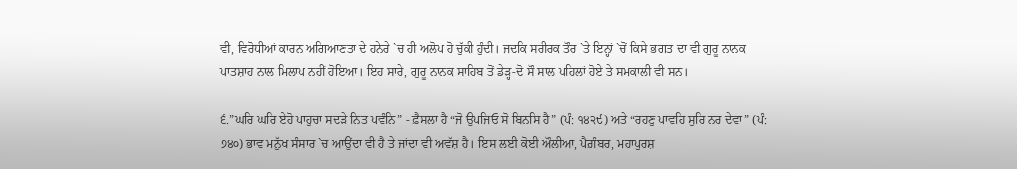ਵੀ, ਵਿਰੋਧੀਆਂ ਕਾਰਨ ਅਗਿਆਣਤਾ ਦੇ ਹਨੇਰੇ `ਚ ਹੀ ਅਲੋਪ ਹੋ ਚੁੱਕੀ ਹੁੰਦੀ। ਜਦਕਿ ਸਰੀਰਕ ਤੌਰ `ਤੇ ਇਨ੍ਹਾਂ `ਚੋਂ ਕਿਸੇ ਭਗਤ ਦਾ ਵੀ ਗੁਰੂ ਨਾਨਕ ਪਾਤਸ਼ਾਹ ਨਾਲ ਮਿਲਾਪ ਨਹੀਂ ਹੋਇਆ। ਇਹ ਸਾਰੇ, ਗੁਰੂ ਨਾਨਕ ਸਾਹਿਬ ਤੋਂ ਡੇੜ੍ਹ-ਦੋ ਸੌ ਸਾਲ ਪਹਿਲਾਂ ਹੋਏ ਤੇ ਸਮਕਾਲੀ ਵੀ ਸਨ।

੬.”ਘਰਿ ਘਰਿ ਏਹੋ ਪਾਹੁਚਾ ਸਦੜੇ ਨਿਤ ਪਵੰਨਿ” - ਫ਼ੈਸਲਾ ਹੈ “ਜੋ ਉਪਜਿਓ ਸੋ ਬਿਨਸਿ ਹੈ” (ਪੰ: ੧੪੨੯) ਅਤੇ “ਰਹਣੁ ਪਾਵਹਿ ਸੁਰਿ ਨਰ ਦੇਵਾ” (ਪੰ: ੭੪੦) ਭਾਵ ਮਨੁੱਖ ਸੰਸਾਰ `ਚ ਆਉਂਦਾ ਵੀ ਹੈ ਤੇ ਜਾਂਦਾ ਵੀ ਅਵੱਸ਼ ਹੈ। ਇਸ ਲਈ ਕੋਈ ਔਲੀਆ, ਪੈਗ਼ੰਬਰ, ਮਹਾਪੁਰਸ਼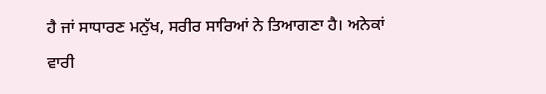ਹੈ ਜਾਂ ਸਾਧਾਰਣ ਮਨੁੱਖ, ਸਰੀਰ ਸਾਰਿਆਂ ਨੇ ਤਿਆਗਣਾ ਹੈ। ਅਨੇਕਾਂ ਵਾਰੀ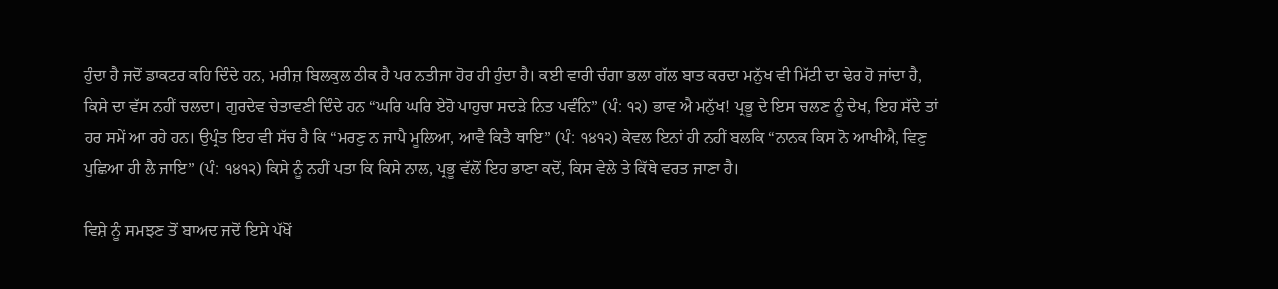ਹੁੰਦਾ ਹੈ ਜਦੋਂ ਡਾਕਟਰ ਕਹਿ ਦਿੰਦੇ ਹਨ, ਮਰੀਜ਼ ਬਿਲਕੁਲ ਠੀਕ ਹੈ ਪਰ ਨਤੀਜਾ ਹੋਰ ਹੀ ਹੁੰਦਾ ਹੈ। ਕਈ ਵਾਰੀ ਚੰਗਾ ਭਲਾ ਗੱਲ ਬਾਤ ਕਰਦਾ ਮਨੁੱਖ ਵੀ ਮਿੱਟੀ ਦਾ ਢੇਰ ਹੋ ਜਾਂਦਾ ਹੈ, ਕਿਸੇ ਦਾ ਵੱਸ ਨਹੀਂ ਚਲਦਾ। ਗੁਰਦੇਵ ਚੇਤਾਵਣੀ ਦਿੰਦੇ ਹਨ “ਘਰਿ ਘਰਿ ਏਹੋ ਪਾਹੁਚਾ ਸਦੜੇ ਨਿਤ ਪਵੰਨਿ” (ਪੰ: ੧੨) ਭਾਵ ਐ ਮਨੁੱਖ! ਪ੍ਰਭੂ ਦੇ ਇਸ ਚਲਣ ਨੂੰ ਦੇਖ, ਇਹ ਸੱਦੇ ਤਾਂ ਹਰ ਸਮੇਂ ਆ ਰਹੇ ਹਨ। ਉਪ੍ਰੰਤ ਇਹ ਵੀ ਸੱਚ ਹੈ ਕਿ “ਮਰਣੁ ਨ ਜਾਪੈ ਮੂਲਿਆ, ਆਵੈ ਕਿਤੈ ਥਾਇ” (ਪੰ: ੧੪੧੨) ਕੇਵਲ ਇਨਾਂ ਹੀ ਨਹੀਂ ਬਲਕਿ “ਨਾਨਕ ਕਿਸ ਨੋ ਆਖੀਐ, ਵਿਣੁ ਪੁਛਿਆ ਹੀ ਲੈ ਜਾਇ” (ਪੰ: ੧੪੧੨) ਕਿਸੇ ਨੂੰ ਨਹੀਂ ਪਤਾ ਕਿ ਕਿਸੇ ਨਾਲ, ਪ੍ਰਭੂ ਵੱਲੋਂ ਇਹ ਭਾਣਾ ਕਦੋਂ, ਕਿਸ ਵੇਲੇ ਤੇ ਕਿੱਥੇ ਵਰਤ ਜਾਣਾ ਹੈ।

ਵਿਸ਼ੇ ਨੂੰ ਸਮਝਣ ਤੋਂ ਬਾਅਦ ਜਦੋਂ ਇਸੇ ਪੱਖੋਂ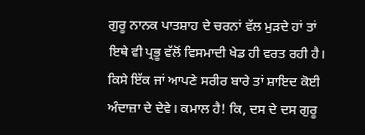ਗੁਰੂ ਨਾਨਕ ਪਾਤਸ਼ਾਹ ਦੇ ਚਰਨਾਂ ਵੱਲ ਮੁੜਦੇ ਹਾਂ ਤਾਂ ਇਥੇ ਵੀ ਪ੍ਰਭੂ ਵੱਲੋਂ ਵਿਸਮਾਦੀ ਖੇਡ ਹੀ ਵਰਤ ਰਹੀ ਹੈ। ਕਿਸੇ ਇੱਕ ਜਾਂ ਆਪਣੇ ਸਰੀਰ ਬਾਰੇ ਤਾਂ ਸ਼ਾਇਦ ਕੋਈ ਅੰਦਾਜ਼ਾ ਦੇ ਦੇਵੇ। ਕਮਾਲ ਹੈ! ਕਿ, ਦਸ ਦੇ ਦਸ ਗੁਰੂ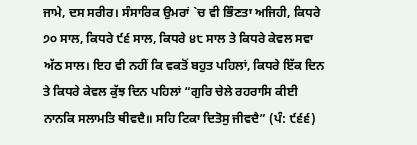ਜਾਮੇ, ਦਸ ਸਰੀਰ। ਸੰਸਾਰਿਕ ਉਮਰਾਂ `ਚ ਵੀ ਭਿੰਣਤਾ ਅਜਿਹੀ, ਕਿਧਰੇ ੭੦ ਸਾਲ, ਕਿਧਰੇ ੯੬ ਸਾਲ, ਕਿਧਰੇ ੪੮ ਸਾਲ ਤੇ ਕਿਧਰੇ ਕੇਵਲ ਸਵਾ ਅੱਠ ਸਾਲ। ਇਹ ਵੀ ਨਹੀਂ ਕਿ ਵਕਤੋਂ ਬਹੁਤ ਪਹਿਲਾਂ, ਕਿਧਰੇ ਇੱਕ ਦਿਨ ਤੇ ਕਿਧਰੇ ਕੇਵਲ ਕੁੱਝ ਦਿਨ ਪਹਿਲਾਂ “ਗੁਰਿ ਚੇਲੇ ਰਹਰਾਸਿ ਕੀਈ ਨਾਨਕਿ ਸਲਾਮਤਿ ਥੀਵਦੈ॥ ਸਹਿ ਟਿਕਾ ਦਿਤੋਸੁ ਜੀਵਦੈ” (ਪੰ: ੯੬੬)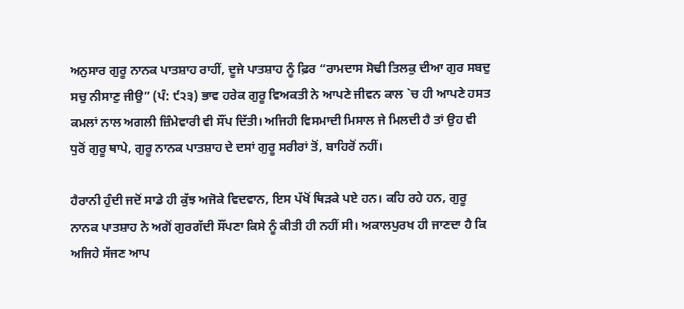ਅਨੁਸਾਰ ਗੁਰੂ ਨਾਨਕ ਪਾਤਸ਼ਾਹ ਰਾਹੀਂ, ਦੂਜੇ ਪਾਤਸ਼ਾਹ ਨੂੰ ਫ਼ਿਰ “ਰਾਮਦਾਸ ਸੋਢੀ ਤਿਲਕੁ ਦੀਆ ਗੁਰ ਸਬਦੁ ਸਚੁ ਨੀਸਾਣੁ ਜੀਉ” (ਪੰ: ੯੨੩) ਭਾਵ ਹਰੇਕ ਗੁਰੂ ਵਿਅਕਤੀ ਨੇ ਆਪਣੇ ਜੀਵਨ ਕਾਲ `ਚ ਹੀ ਆਪਣੇ ਹਸਤ ਕਮਲਾਂ ਨਾਲ ਅਗਲੀ ਜ਼ਿੰਮੇਵਾਰੀ ਵੀ ਸੌਂਪ ਦਿੱਤੀ। ਅਜਿਹੀ ਵਿਸਮਾਦੀ ਮਿਸਾਲ ਜੇ ਮਿਲਦੀ ਹੈ ਤਾਂ ਉਹ ਵੀ ਧੁਰੋਂ ਗੁਰੂ ਥਾਪੇ, ਗੁਰੂ ਨਾਨਕ ਪਾਤਸ਼ਾਹ ਦੇ ਦਸਾਂ ਗੁਰੂ ਸਰੀਰਾਂ ਤੋਂ, ਬਾਹਿਰੋਂ ਨਹੀਂ।

ਹੈਰਾਨੀ ਹੁੰਦੀ ਜਦੋਂ ਸਾਡੇ ਹੀ ਕੁੱਝ ਅਜੋਕੇ ਵਿਦਵਾਨ, ਇਸ ਪੱਖੋਂ ਥਿੜਕੇ ਪਏ ਹਨ। ਕਹਿ ਰਹੇ ਹਨ, ਗੁਰੂ ਨਾਨਕ ਪਾਤਸ਼ਾਹ ਨੇ ਅਗੋਂ ਗੁਰਗੱਦੀ ਸੌਂਪਣਾ ਕਿਸੇ ਨੂੰ ਕੀਤੀ ਹੀ ਨਹੀਂ ਸੀ। ਅਕਾਲਪੁਰਖ ਹੀ ਜਾਣਦਾ ਹੈ ਕਿ ਅਜਿਹੇ ਸੱਜਣ ਆਪ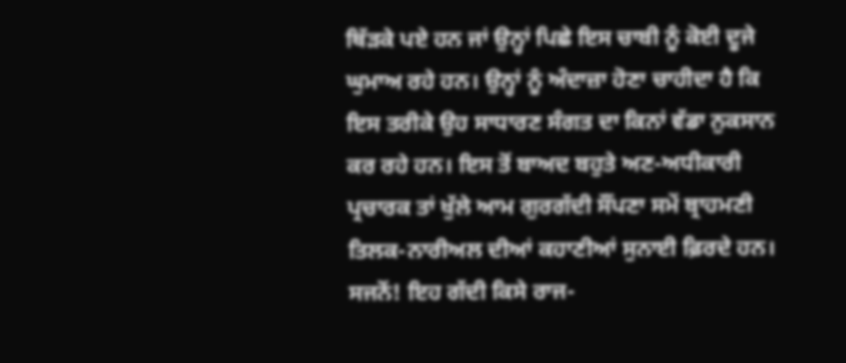ਥਿੱੜਕੇ ਪਏ ਹਨ ਜਾਂ ਉਨ੍ਹਾਂ ਪਿਛੇ ਇਸ ਚਾਬੀ ਨੂੰ ਕੋਈ ਦੂਜੇ ਘੁਮਾਅ ਰਹੇ ਹਨ। ਉਨ੍ਹਾਂ ਨੂੰ ਅੰਦਾਜ਼ਾ ਹੋਣਾ ਚਾਹੀਦਾ ਹੈ ਕਿ ਇਸ ਤਰੀਕੇ ਉਹ ਸਾਧਾਰਣ ਸੰਗਤ ਦਾ ਕਿਨਾਂ ਵੱਡਾ ਨੁਕਸਾਨ ਕਰ ਰਹੇ ਹਨ। ਇਸ ਤੋਂ ਬਾਅਦ ਬਹੁਤੇ ਅਣ-ਅਧੀਕਾਰੀ ਪ੍ਰਚਾਰਕ ਤਾਂ ਖੁੱਲੇ ਆਮ ਗੁਰਗੱਦੀ ਸੌਂਪਣਾ ਸਮੇਂ ਬ੍ਰਾਹਮਣੀ ਤਿਲਕ-ਨਾਰੀਅਲ ਦੀਆਂ ਕਹਾਣੀਆਂ ਸੁਨਾਈ ਫ਼ਿਰਦੇ ਹਨ। ਸਜਨੋਂ! ਇਹ ਗੱਦੀ ਕਿਸੇ ਰਾਜ-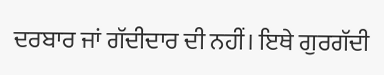ਦਰਬਾਰ ਜਾਂ ਗੱਦੀਦਾਰ ਦੀ ਨਹੀਂ। ਇਥੇ ਗੁਰਗੱਦੀ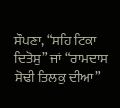ਸੌਪਣਾ, “ਸਹਿ ਟਿਕਾ ਦਿਤੋਸੁ” ਜਾਂ “ਰਾਮਦਾਸ ਸੋਢੀ ਤਿਲਕੁ ਦੀਆ”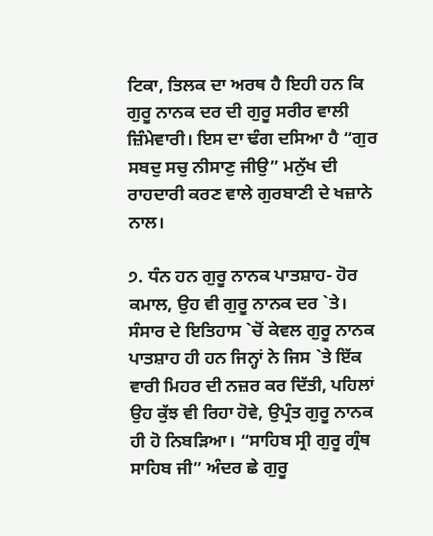ਟਿਕਾ, ਤਿਲਕ ਦਾ ਅਰਥ ਹੈ ਇਹੀ ਹਨ ਕਿ ਗੁਰੂ ਨਾਨਕ ਦਰ ਦੀ ਗੁਰੂ ਸਰੀਰ ਵਾਲੀ ਜ਼ਿੰਮੇਵਾਰੀ। ਇਸ ਦਾ ਢੰਗ ਦਸਿਆ ਹੈ “ਗੁਰ ਸਬਦੁ ਸਚੁ ਨੀਸਾਣੁ ਜੀਉ” ਮਨੁੱਖ ਦੀ ਰਾਹਦਾਰੀ ਕਰਣ ਵਾਲੇ ਗੁਰਬਾਣੀ ਦੇ ਖਜ਼ਾਨੇ ਨਾਲ।

੭. ਧੰਨ ਹਨ ਗੁਰੂ ਨਾਨਕ ਪਾਤਸ਼ਾਹ- ਹੋਰ ਕਮਾਲ, ਉਹ ਵੀ ਗੁਰੂ ਨਾਨਕ ਦਰ `ਤੇ। ਸੰਸਾਰ ਦੇ ਇਤਿਹਾਸ `ਚੋਂ ਕੇਵਲ ਗੁਰੂ ਨਾਨਕ ਪਾਤਸ਼ਾਹ ਹੀ ਹਨ ਜਿਨ੍ਹਾਂ ਨੇ ਜਿਸ `ਤੇ ਇੱਕ ਵਾਰੀ ਮਿਹਰ ਦੀ ਨਜ਼ਰ ਕਰ ਦਿੱਤੀ, ਪਹਿਲਾਂ ਉਹ ਕੁੱਝ ਵੀ ਰਿਹਾ ਹੋਵੇ, ਉਪ੍ਰੰਤ ਗੁਰੂ ਨਾਨਕ ਹੀ ਹੋ ਨਿਬੜਿਆ। “ਸਾਹਿਬ ਸ੍ਰੀ ਗੁਰੂ ਗ੍ਰੰਥ ਸਾਹਿਬ ਜੀ” ਅੰਦਰ ਛੇ ਗੁਰੂ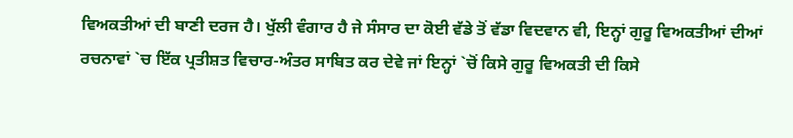ਵਿਅਕਤੀਆਂ ਦੀ ਬਾਣੀ ਦਰਜ ਹੈ। ਖੁੱਲੀ ਵੰਗਾਰ ਹੈ ਜੇ ਸੰਸਾਰ ਦਾ ਕੋਈ ਵੱਡੇ ਤੋਂ ਵੱਡਾ ਵਿਦਵਾਨ ਵੀ, ਇਨ੍ਹਾਂ ਗੁਰੂ ਵਿਅਕਤੀਆਂ ਦੀਆਂ ਰਚਨਾਵਾਂ `ਚ ਇੱਕ ਪ੍ਰਤੀਸ਼ਤ ਵਿਚਾਰ-ਅੰਤਰ ਸਾਬਿਤ ਕਰ ਦੇਵੇ ਜਾਂ ਇਨ੍ਹਾਂ `ਚੋਂ ਕਿਸੇ ਗੁਰੂ ਵਿਅਕਤੀ ਦੀ ਕਿਸੇ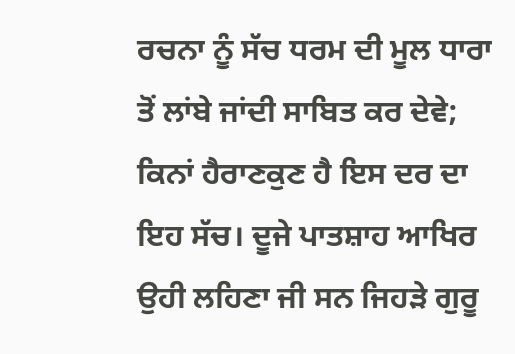ਰਚਨਾ ਨੂੰ ਸੱਚ ਧਰਮ ਦੀ ਮੂਲ ਧਾਰਾ ਤੋਂ ਲਾਂਬੇ ਜਾਂਦੀ ਸਾਬਿਤ ਕਰ ਦੇਵੇ; ਕਿਨਾਂ ਹੈਰਾਣਕੁਣ ਹੈ ਇਸ ਦਰ ਦਾ ਇਹ ਸੱਚ। ਦੂਜੇ ਪਾਤਸ਼ਾਹ ਆਖਿਰ ਉਹੀ ਲਹਿਣਾ ਜੀ ਸਨ ਜਿਹੜੇ ਗੁਰੂ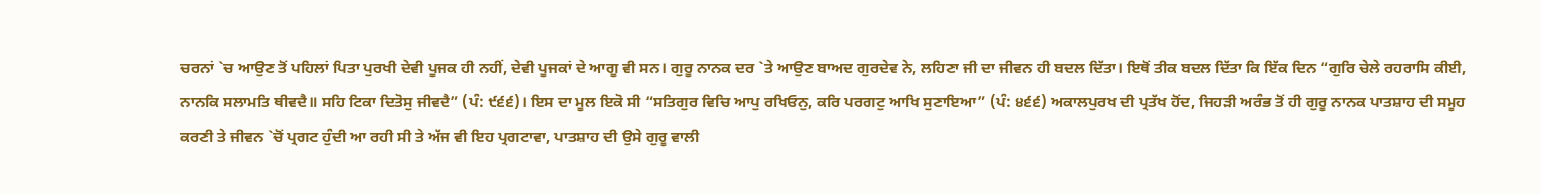ਚਰਨਾਂ `ਚ ਆਉਣ ਤੋਂ ਪਹਿਲਾਂ ਪਿਤਾ ਪੁਰਖੀ ਦੇਵੀ ਪੂਜਕ ਹੀ ਨਹੀਂ, ਦੇਵੀ ਪੂਜਕਾਂ ਦੇ ਆਗੂ ਵੀ ਸਨ। ਗੁਰੂ ਨਾਨਕ ਦਰ `ਤੇ ਆਉਣ ਬਾਅਦ ਗੁਰਦੇਵ ਨੇ, ਲਹਿਣਾ ਜੀ ਦਾ ਜੀਵਨ ਹੀ ਬਦਲ ਦਿੱਤਾ। ਇਥੋਂ ਤੀਕ ਬਦਲ ਦਿੱਤਾ ਕਿ ਇੱਕ ਦਿਨ “ਗੁਰਿ ਚੇਲੇ ਰਹਰਾਸਿ ਕੀਈ, ਨਾਨਕਿ ਸਲਾਮਤਿ ਥੀਵਦੈ॥ ਸਹਿ ਟਿਕਾ ਦਿਤੋਸੁ ਜੀਵਦੈ” (ਪੰ: ੯੬੬)। ਇਸ ਦਾ ਮੂਲ ਇਕੋ ਸੀ “ਸਤਿਗੁਰ ਵਿਚਿ ਆਪੁ ਰਖਿਓਨੁ, ਕਰਿ ਪਰਗਟੁ ਆਖਿ ਸੁਣਾਇਆ” (ਪੰ: ੪੬੬) ਅਕਾਲਪੁਰਖ ਦੀ ਪ੍ਰਤੱਖ ਹੋਂਦ, ਜਿਹੜੀ ਅਰੰਭ ਤੋਂ ਹੀ ਗੁਰੂ ਨਾਨਕ ਪਾਤਸ਼ਾਹ ਦੀ ਸਮੂਹ ਕਰਣੀ ਤੇ ਜੀਵਨ `ਚੋਂ ਪ੍ਰਗਟ ਹੁੰਦੀ ਆ ਰਹੀ ਸੀ ਤੇ ਅੱਜ ਵੀ ਇਹ ਪ੍ਰਗਟਾਵਾ, ਪਾਤਸ਼ਾਹ ਦੀ ਉਸੇ ਗੁਰੂ ਵਾਲੀ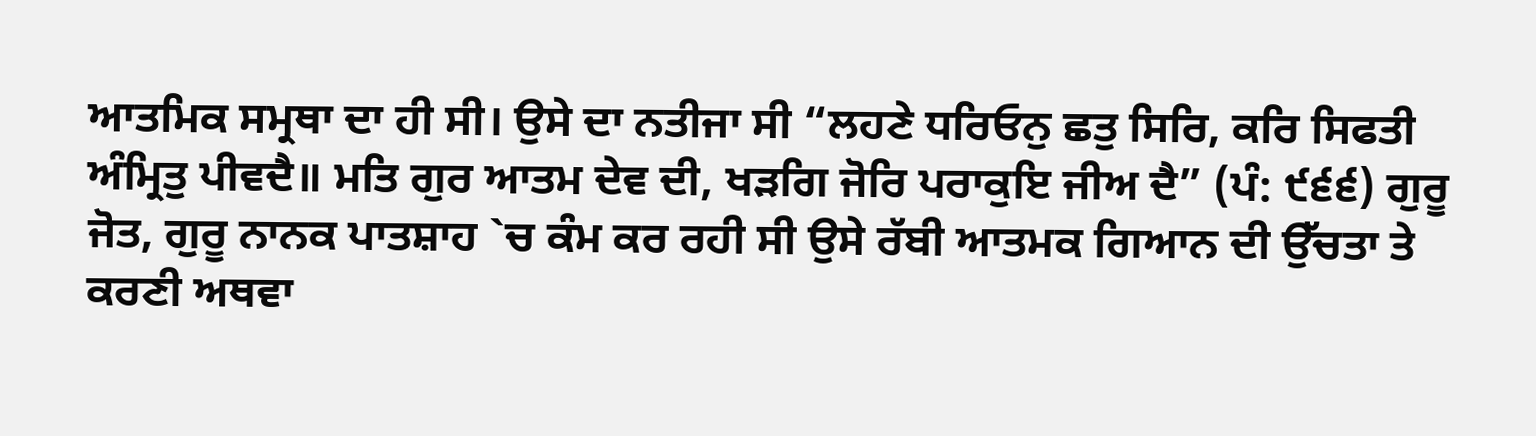ਆਤਮਿਕ ਸਮ੍ਰਥਾ ਦਾ ਹੀ ਸੀ। ਉਸੇ ਦਾ ਨਤੀਜਾ ਸੀ “ਲਹਣੇ ਧਰਿਓਨੁ ਛਤੁ ਸਿਰਿ, ਕਰਿ ਸਿਫਤੀ ਅੰਮ੍ਰਿਤੁ ਪੀਵਦੈ॥ ਮਤਿ ਗੁਰ ਆਤਮ ਦੇਵ ਦੀ, ਖੜਗਿ ਜੋਰਿ ਪਰਾਕੁਇ ਜੀਅ ਦੈ” (ਪੰ: ੯੬੬) ਗੁਰੂ ਜੋਤ, ਗੁਰੂ ਨਾਨਕ ਪਾਤਸ਼ਾਹ `ਚ ਕੰਮ ਕਰ ਰਹੀ ਸੀ ਉਸੇ ਰੱਬੀ ਆਤਮਕ ਗਿਆਨ ਦੀ ਉੱਚਤਾ ਤੇ ਕਰਣੀ ਅਥਵਾ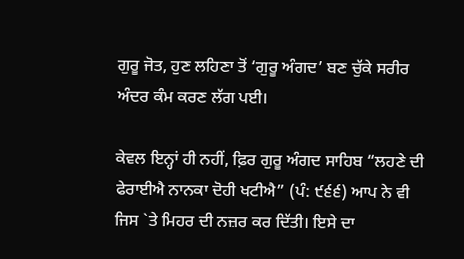ਗੁਰੂ ਜੋਤ, ਹੁਣ ਲਹਿਣਾ ਤੋਂ ‘ਗੁਰੂ ਅੰਗਦ’ ਬਣ ਚੁੱਕੇ ਸਰੀਰ ਅੰਦਰ ਕੰਮ ਕਰਣ ਲੱਗ ਪਈ।

ਕੇਵਲ ਇਨ੍ਹਾਂ ਹੀ ਨਹੀਂ, ਫ਼ਿਰ ਗੁਰੂ ਅੰਗਦ ਸਾਹਿਬ “ਲਹਣੇ ਦੀ ਫੇਰਾਈਐ ਨਾਨਕਾ ਦੋਹੀ ਖਟੀਐ” (ਪੰ: ੯੬੬) ਆਪ ਨੇ ਵੀ ਜਿਸ `ਤੇ ਮਿਹਰ ਦੀ ਨਜ਼ਰ ਕਰ ਦਿੱਤੀ। ਇਸੇ ਦਾ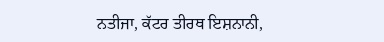ਨਤੀਜਾ, ਕੱਟਰ ਤੀਰਥ ਇਸ਼ਨਾਨੀ,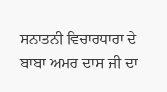ਸਨਾਤਨੀ ਵਿਚਾਰਧਾਰਾ ਦੇ ਬਾਬਾ ਅਮਰ ਦਾਸ ਜੀ ਦਾ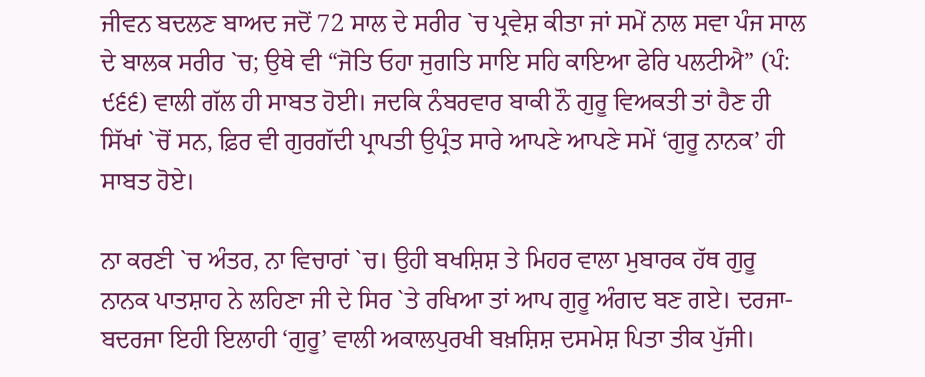ਜੀਵਨ ਬਦਲਣ ਬਾਅਦ ਜਦੋਂ 72 ਸਾਲ ਦੇ ਸਰੀਰ `ਚ ਪ੍ਰਵੇਸ਼ ਕੀਤਾ ਜਾਂ ਸਮੇਂ ਨਾਲ ਸਵਾ ਪੰਜ ਸਾਲ ਦੇ ਬਾਲਕ ਸਰੀਰ `ਚ; ਉਥੇ ਵੀ “ਜੋਤਿ ਓਹਾ ਜੁਗਤਿ ਸਾਇ ਸਹਿ ਕਾਇਆ ਫੇਰਿ ਪਲਟੀਐ” (ਪੰ: ੯੬੬) ਵਾਲੀ ਗੱਲ ਹੀ ਸਾਬਤ ਹੋਈ। ਜਦਕਿ ਨੰਬਰਵਾਰ ਬਾਕੀ ਨੌ ਗੁਰੂ ਵਿਅਕਤੀ ਤਾਂ ਹੈਣ ਹੀ ਸਿੱਖਾਂ `ਚੋਂ ਸਨ, ਫ਼ਿਰ ਵੀ ਗੁਰਗੱਦੀ ਪ੍ਰਾਪਤੀ ਉਪ੍ਰੰਤ ਸਾਰੇ ਆਪਣੇ ਆਪਣੇ ਸਮੇਂ ‘ਗੁਰੂ ਨਾਨਕ’ ਹੀ ਸਾਬਤ ਹੋਏ।

ਨਾ ਕਰਣੀ `ਚ ਅੰਤਰ, ਨਾ ਵਿਚਾਰਾਂ `ਚ। ਉਹੀ ਬਖਸ਼ਿਸ਼ ਤੇ ਮਿਹਰ ਵਾਲਾ ਮੁਬਾਰਕ ਹੱਥ ਗੁਰੂ ਨਾਨਕ ਪਾਤਸ਼ਾਹ ਨੇ ਲਹਿਣਾ ਜੀ ਦੇ ਸਿਰ `ਤੇ ਰਖਿਆ ਤਾਂ ਆਪ ਗੁਰੂ ਅੰਗਦ ਬਣ ਗਏ। ਦਰਜਾ-ਬਦਰਜਾ ਇਹੀ ਇਲਾਹੀ ‘ਗੁਰੂ’ ਵਾਲੀ ਅਕਾਲਪੁਰਖੀ ਬਖ਼ਸ਼ਿਸ਼ ਦਸਮੇਸ਼ ਪਿਤਾ ਤੀਕ ਪੁੱਜੀ।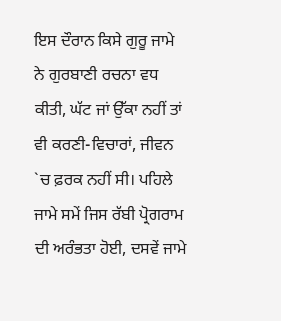ਇਸ ਦੌਰਾਨ ਕਿਸੇ ਗੁਰੂ ਜਾਮੇ ਨੇ ਗੁਰਬਾਣੀ ਰਚਨਾ ਵਧ ਕੀਤੀ, ਘੱਟ ਜਾਂ ਉੱਕਾ ਨਹੀਂ ਤਾਂ ਵੀ ਕਰਣੀ-ਵਿਚਾਰਾਂ, ਜੀਵਨ `ਚ ਫ਼ਰਕ ਨਹੀਂ ਸੀ। ਪਹਿਲੇ ਜਾਮੇ ਸਮੇਂ ਜਿਸ ਰੱਬੀ ਪ੍ਰੋਗਰਾਮ ਦੀ ਅਰੰਭਤਾ ਹੋਈ, ਦਸਵੇਂ ਜਾਮੇ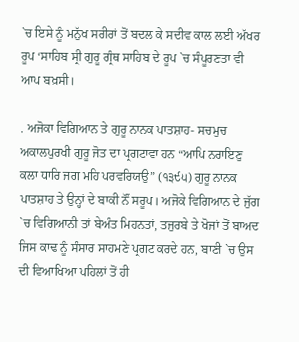`ਚ ਇਸੇ ਨੂੰ ਮਨੁੱਖ ਸਰੀਰਾਂ ਤੋਂ ਬਦਲ ਕੇ ਸਦੀਵ ਕਾਲ ਲਈ ਅੱਖਰ ਰੂਪ ‘ਸਾਹਿਬ ਸ੍ਰੀ ਗੁਰੂ ਗ੍ਰੰਥ ਸਾਹਿਬ ਦੇ ਰੂਪ `ਚ ਸੰਪੂਰਣਤਾ ਵੀ ਆਪ ਬਖ਼ਸੀ।

. ਅਜੋਕਾ ਵਿਗਿਆਨ ਤੇ ਗੁਰੂ ਨਾਨਕ ਪਾਤਸ਼ਾਹ- ਸਚਮੁਚ ਅਕਾਲਪੁਰਖੀ ਗੁਰੂ ਜੋਤ ਦਾ ਪ੍ਰਗਟਾਵਾ ਹਨ “ਆਪਿ ਨਰਾਇਣੁ ਕਲਾ ਧਾਰਿ ਜਗ ਮਹਿ ਪਰਵਰਿਯਉ” (੧੩੯੫) ਗੁਰੂ ਨਾਨਕ ਪਾਤਸ਼ਾਹ ਤੇ ਉਨ੍ਹਾਂ ਦੇ ਬਾਕੀ ਨੌਂ ਸਰੂਪ। ਅਜੋਕੇ ਵਿਗਿਆਨ ਦੇ ਜੁੱਗ `ਚ ਵਿਗਿਆਨੀ ਤਾਂ ਬੇਅੰਤ ਮਿਹਨਤਾਂ, ਤਜੁਰਬੇ ਤੇ ਖੋਜਾਂ ਤੋਂ ਬਾਅਦ ਜਿਸ ਕਾਢ ਨੂੰ ਸੰਸਾਰ ਸਾਹਮਣੇ ਪ੍ਰਗਟ ਕਰਦੇ ਹਨ, ਬਾਣੀ `ਚ ਉਸ ਦੀ ਵਿਆਖਿਆ ਪਹਿਲਾਂ ਤੋਂ ਹੀ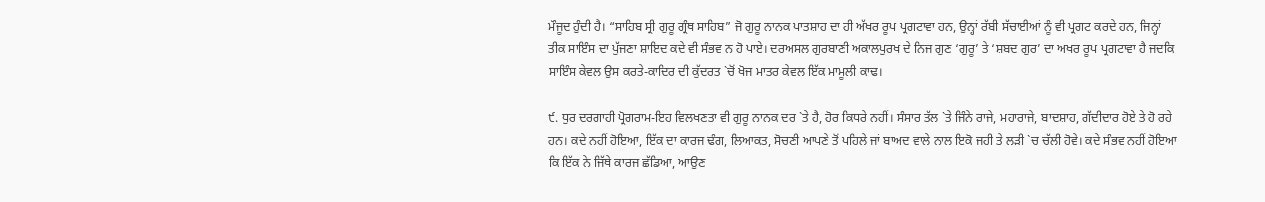ਮੌਜੂਦ ਹੁੰਦੀ ਹੈ। “ਸਾਹਿਬ ਸ੍ਰੀ ਗੁਰੂ ਗ੍ਰੰਥ ਸਾਹਿਬ” ਜੋ ਗੁਰੂ ਨਾਨਕ ਪਾਤਸ਼ਾਹ ਦਾ ਹੀ ਅੱਖਰ ਰੂਪ ਪ੍ਰਗਟਾਵਾ ਹਨ, ਉਨ੍ਹਾਂ ਰੱਬੀ ਸੱਚਾਈਆਂ ਨੂੰ ਵੀ ਪ੍ਰਗਟ ਕਰਦੇ ਹਨ, ਜਿਨ੍ਹਾਂ ਤੀਕ ਸਾਇੰਸ ਦਾ ਪੁੱਜਣਾ ਸ਼ਾਇਦ ਕਦੇ ਵੀ ਸੰਭਵ ਨ ਹੋ ਪਾਏ। ਦਰਅਸਲ ਗੁਰਬਾਣੀ ਅਕਾਲਪੁਰਖ ਦੇ ਨਿਜ ਗੁਣ ‘ਗੁਰੂ’ ਤੇ ‘ਸ਼ਬਦ ਗੁਰ’ ਦਾ ਅਖਰ ਰੂਪ ਪ੍ਰਗਟਾਵਾ ਹੈ ਜਦਕਿ ਸਾਇੰਸ ਕੇਵਲ ਉਸ ਕਰਤੇ-ਕਾਦਿਰ ਦੀ ਕੁੱਦਰਤ `ਚੋਂ ਖੋਜ ਮਾਤਰ ਕੇਵਲ ਇੱਕ ਮਾਮੂਲੀ ਕਾਢ।

੯. ਧੁਰ ਦਰਗਾਹੀ ਪ੍ਰੋਗਰਾਮ-ਇਹ ਵਿਲਖਣਤਾ ਵੀ ਗੁਰੂ ਨਾਨਕ ਦਰ `ਤੇ ਹੈ, ਹੋਰ ਕਿਧਰੇ ਨਹੀਂ। ਸੰਸਾਰ ਤੱਲ `ਤੇ ਜਿੰਨੇ ਰਾਜੇ, ਮਹਾਰਾਜੇ, ਬਾਦਸ਼ਾਹ, ਗੱਦੀਦਾਰ ਹੋਏ ਤੇ ਹੋ ਰਹੇ ਹਨ। ਕਦੇ ਨਹੀਂ ਹੋਇਆ, ਇੱਕ ਦਾ ਕਾਰਜ ਢੰਗ, ਲਿਆਕਤ, ਸੋਚਣੀ ਆਪਣੇ ਤੋਂ ਪਹਿਲੇ ਜਾਂ ਬਾਅਦ ਵਾਲੇ ਨਾਲ ਇਕੋ ਜਹੀ ਤੇ ਲੜੀ `ਚ ਚੱਲੀ ਹੋਵੇ। ਕਦੇ ਸੰਭਵ ਨਹੀਂ ਹੋਇਆ ਕਿ ਇੱਕ ਨੇ ਜਿੱਥੇ ਕਾਰਜ ਛੱਡਿਆ, ਆਉਣ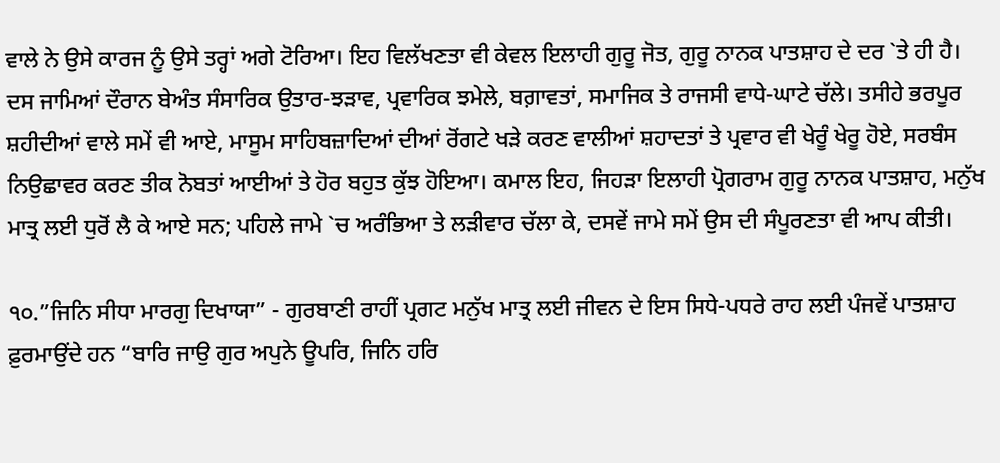ਵਾਲੇ ਨੇ ਉਸੇ ਕਾਰਜ ਨੂੰ ਉਸੇ ਤਰ੍ਹਾਂ ਅਗੇ ਟੋਰਿਆ। ਇਹ ਵਿਲੱਖਣਤਾ ਵੀ ਕੇਵਲ ਇਲਾਹੀ ਗੁਰੂ ਜੋਤ, ਗੁਰੂ ਨਾਨਕ ਪਾਤਸ਼ਾਹ ਦੇ ਦਰ `ਤੇ ਹੀ ਹੈ। ਦਸ ਜਾਮਿਆਂ ਦੌਰਾਨ ਬੇਅੰਤ ਸੰਸਾਰਿਕ ਉਤਾਰ-ਝੜਾਵ, ਪ੍ਰਵਾਰਿਕ ਝਮੇਲੇ, ਬਗ਼ਾਵਤਾਂ, ਸਮਾਜਿਕ ਤੇ ਰਾਜਸੀ ਵਾਧੇ-ਘਾਟੇ ਚੱਲੇ। ਤਸੀਹੇ ਭਰਪੂਰ ਸ਼ਹੀਦੀਆਂ ਵਾਲੇ ਸਮੇਂ ਵੀ ਆਏ, ਮਾਸੂਮ ਸਾਹਿਬਜ਼ਾਦਿਆਂ ਦੀਆਂ ਰੋਂਗਟੇ ਖੜੇ ਕਰਣ ਵਾਲੀਆਂ ਸ਼ਹਾਦਤਾਂ ਤੇ ਪ੍ਰਵਾਰ ਵੀ ਖੇਰੂੰ ਖੇਰੂ ਹੋਏ, ਸਰਬੰਸ ਨਿਉਛਾਵਰ ਕਰਣ ਤੀਕ ਨੋਬਤਾਂ ਆਈਆਂ ਤੇ ਹੋਰ ਬਹੁਤ ਕੁੱਝ ਹੋਇਆ। ਕਮਾਲ ਇਹ, ਜਿਹੜਾ ਇਲਾਹੀ ਪ੍ਰੋਗਰਾਮ ਗੁਰੂ ਨਾਨਕ ਪਾਤਸ਼ਾਹ, ਮਨੁੱਖ ਮਾਤ੍ਰ ਲਈ ਧੁਰੋਂ ਲੈ ਕੇ ਆਏ ਸਨ; ਪਹਿਲੇ ਜਾਮੇ `ਚ ਅਰੰਭਿਆ ਤੇ ਲੜੀਵਾਰ ਚੱਲਾ ਕੇ, ਦਸਵੇਂ ਜਾਮੇ ਸਮੇਂ ਉਸ ਦੀ ਸੰਪੂਰਣਤਾ ਵੀ ਆਪ ਕੀਤੀ।

੧੦.”ਜਿਨਿ ਸੀਧਾ ਮਾਰਗੁ ਦਿਖਾਯਾ” - ਗੁਰਬਾਣੀ ਰਾਹੀਂ ਪ੍ਰਗਟ ਮਨੁੱਖ ਮਾਤ੍ਰ ਲਈ ਜੀਵਨ ਦੇ ਇਸ ਸਿਧੇ-ਪਧਰੇ ਰਾਹ ਲਈ ਪੰਜਵੇਂ ਪਾਤਸ਼ਾਹ ਫ਼ੁਰਮਾਉਂਦੇ ਹਨ “ਬਾਰਿ ਜਾਉ ਗੁਰ ਅਪੁਨੇ ਊਪਰਿ, ਜਿਨਿ ਹਰਿ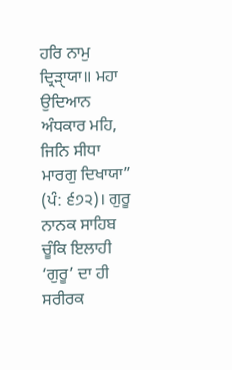ਹਰਿ ਨਾਮੁ ਦ੍ਰਿੜਾੑਯਾ॥ ਮਹਾ ਉਦਿਆਨ ਅੰਧਕਾਰ ਮਹਿ, ਜਿਨਿ ਸੀਧਾ ਮਾਰਗੁ ਦਿਖਾਯਾ” (ਪੰ: ੬੭੨)। ਗੁਰੂ ਨਾਨਕ ਸਾਹਿਬ ਚੂੰਕਿ ਇਲਾਹੀ ‘ਗੁਰੂ’ ਦਾ ਹੀ ਸਰੀਰਕ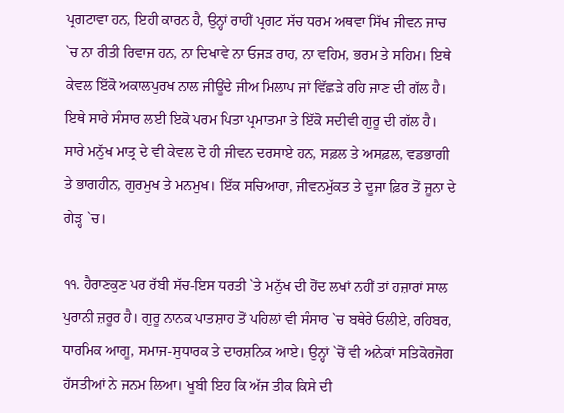ਪ੍ਰਗਟਾਵਾ ਹਨ, ਇਹੀ ਕਾਰਨ ਹੈ, ਉਨ੍ਹਾਂ ਰਾਹੀਂ ਪ੍ਰਗਟ ਸੱਚ ਧਰਮ ਅਥਵਾ ਸਿੱਖ ਜੀਵਨ ਜਾਚ `ਚ ਨਾ ਰੀਤੀ ਰਿਵਾਜ ਹਨ, ਨਾ ਦਿਖਾਵੇ ਨਾ ਓਜੜ ਰਾਹ, ਨਾ ਵਹਿਮ, ਭਰਮ ਤੇ ਸਹਿਮ। ਇਥੇ ਕੇਵਲ ਇੱਕੋ ਅਕਾਲਪੁਰਖ ਨਾਲ ਜੀਊਂਦੇ ਜੀਅ ਮਿਲਾਪ ਜਾਂ ਵਿੱਛੜੇ ਰਹਿ ਜਾਣ ਦੀ ਗੱਲ ਹੈ। ਇਥੇ ਸਾਰੇ ਸੰਸਾਰ ਲਈ ਇਕੋ ਪਰਮ ਪਿਤਾ ਪ੍ਰਮਾਤਮਾ ਤੇ ਇੱਕੋ ਸਦੀਵੀ ਗੁਰੂ ਦੀ ਗੱਲ ਹੈ। ਸਾਰੇ ਮਨੁੱਖ ਮਾਤ੍ਰ ਦੇ ਵੀ ਕੇਵਲ ਦੋ ਹੀ ਜੀਵਨ ਦਰਸਾਏ ਹਨ, ਸਫ਼ਲ ਤੇ ਅਸਫ਼ਲ, ਵਡਭਾਗੀ ਤੇ ਭਾਗਹੀਨ, ਗੁਰਮੁਖ ਤੇ ਮਨਮੁਖ। ਇੱਕ ਸਚਿਆਰਾ, ਜੀਵਨਮੁੱਕਤ ਤੇ ਦੂਜਾ ਫ਼ਿਰ ਤੋਂ ਜੂਨਾ ਦੇ ਗੇੜ੍ਹ `ਚ।

੧੧. ਹੈਰਾਣਕੁਣ ਪਰ ਰੱਬੀ ਸੱਚ-ਇਸ ਧਰਤੀ `ਤੇ ਮਨੁੱਖ ਦੀ ਹੋਂਦ ਲਖਾਂ ਨਹੀਂ ਤਾਂ ਹਜ਼ਾਰਾਂ ਸਾਲ ਪੁਰਾਨੀ ਜ਼ਰੂਰ ਹੈ। ਗੁਰੂ ਨਾਨਕ ਪਾਤਸ਼ਾਹ ਤੋਂ ਪਹਿਲਾਂ ਵੀ ਸੰਸਾਰ `ਚ ਬਥੇਰੇ ਓਲੀਏ, ਰਹਿਬਰ, ਧਾਰਮਿਕ ਆਗੂ, ਸਮਾਜ-ਸੁਧਾਰਕ ਤੇ ਦਾਰਸ਼ਨਿਕ ਆਏ। ਉਨ੍ਹਾਂ `ਚੋਂ ਵੀ ਅਨੇਕਾਂ ਸਤਿਕੋਰਜੋਗ ਹੱਸਤੀਆਂ ਨੇ ਜਨਮ ਲਿਆ। ਖੂਬੀ ਇਹ ਕਿ ਅੱਜ ਤੀਕ ਕਿਸੇ ਦੀ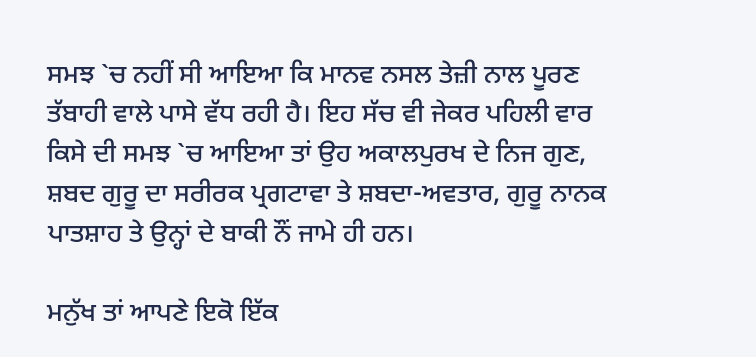ਸਮਝ `ਚ ਨਹੀਂ ਸੀ ਆਇਆ ਕਿ ਮਾਨਵ ਨਸਲ ਤੇਜ਼ੀ ਨਾਲ ਪੂਰਣ ਤੱਬਾਹੀ ਵਾਲੇ ਪਾਸੇ ਵੱਧ ਰਹੀ ਹੈ। ਇਹ ਸੱਚ ਵੀ ਜੇਕਰ ਪਹਿਲੀ ਵਾਰ ਕਿਸੇ ਦੀ ਸਮਝ `ਚ ਆਇਆ ਤਾਂ ਉਹ ਅਕਾਲਪੁਰਖ ਦੇ ਨਿਜ ਗੁਣ, ਸ਼ਬਦ ਗੁਰੂ ਦਾ ਸਰੀਰਕ ਪ੍ਰਗਟਾਵਾ ਤੇ ਸ਼ਬਦਾ-ਅਵਤਾਰ, ਗੁਰੂ ਨਾਨਕ ਪਾਤਸ਼ਾਹ ਤੇ ਉਨ੍ਹਾਂ ਦੇ ਬਾਕੀ ਨੌਂ ਜਾਮੇ ਹੀ ਹਨ।

ਮਨੁੱਖ ਤਾਂ ਆਪਣੇ ਇਕੋ ਇੱਕ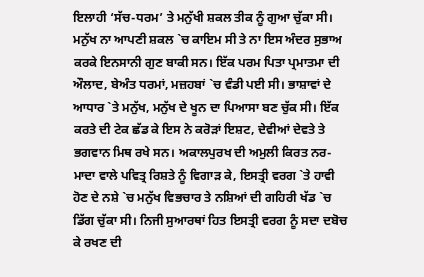ਇਲਾਹੀ ‘ਸੱਚ-ਧਰਮ’ ਤੇ ਮਨੁੱਖੀ ਸ਼ਕਲ ਤੀਕ ਨੂੰ ਗੁਆ ਚੁੱਕਾ ਸੀ। ਮਨੁੱਖ ਨਾ ਆਪਣੀ ਸ਼ਕਲ `ਚ ਕਾਇਮ ਸੀ ਤੇ ਨਾ ਇਸ ਅੰਦਰ ਸੁਭਾਅ ਕਰਕੇ ਇਨਸਾਨੀ ਗੁਣ ਬਾਕੀ ਸਨ। ਇੱਕ ਪਰਮ ਪਿਤਾ ਪ੍ਰਮਾਤਮਾ ਦੀ ਔਲਾਦ, ਬੇਅੰਤ ਧਰਮਾਂ, ਮਜ਼ਹਬਾਂ `ਚ ਵੰਡੀ ਪਈ ਸੀ। ਭਾਸ਼ਾਵਾਂ ਦੇ ਆਧਾਰ `ਤੇ ਮਨੁੱਖ, ਮਨੁੱਖ ਦੇ ਖੂਨ ਦਾ ਪਿਆਸਾ ਬਣ ਚੁੱਕ ਸੀ। ਇੱਕ ਕਰਤੇ ਦੀ ਟੇਕ ਛੱਡ ਕੇ ਇਸ ਨੇ ਕਰੋੜਾਂ ਇਸ਼ਟ, ਦੇਵੀਆਂ ਦੇਵਤੇ ਤੇ ਭਗਵਾਨ ਮਿਥ ਰਖੇ ਸਨ। ਅਕਾਲਪੁਰਖ ਦੀ ਅਮੁਲੀ ਕਿਰਤ ਨਰ-ਮਾਦਾ ਵਾਲੇ ਪਵਿਤ੍ਰ ਰਿਸ਼ਤੇ ਨੂੰ ਵਿਗਾੜ ਕੇ, ਇਸਤ੍ਰੀ ਵਰਗ `ਤੇ ਹਾਵੀ ਹੋਣ ਦੇ ਨਸ਼ੇ `ਚ ਮਨੁੱਖ ਵਿਭਚਾਰ ਤੇ ਨਸ਼ਿਆਂ ਦੀ ਗਹਿਰੀ ਖੱਡ `ਚ ਡਿੱਗ ਚੁੱਕਾ ਸੀ। ਨਿਜੀ ਸੁਆਰਥਾਂ ਹਿਤ ਇਸਤ੍ਰੀ ਵਰਗ ਨੂੰ ਸਦਾ ਦਬੋਚ ਕੇ ਰਖਣ ਦੀ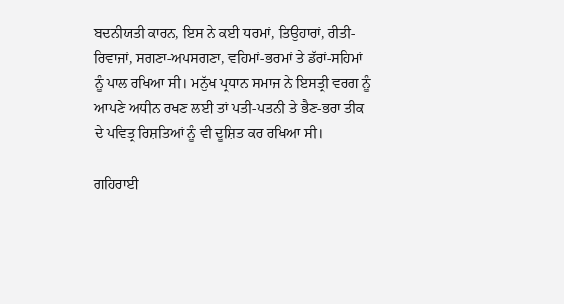ਬਦਨੀਯਤੀ ਕਾਰਨ, ਇਸ ਨੇ ਕਈ ਧਰਮਾਂ, ਤਿਉਹਾਰਾਂ, ਰੀਤੀ-ਰਿਵਾਜਾਂ, ਸਗਣਾ-ਅਪਸਗਣਾ, ਵਹਿਮਾਂ-ਭਰਮਾਂ ਤੇ ਡੱਰਾਂ-ਸਹਿਮਾਂ ਨੂੰ ਪਾਲ ਰਖਿਆ ਸੀ। ਮਨੁੱਖ ਪ੍ਰਧਾਨ ਸਮਾਜ ਨੇ ਇਸਤ੍ਰੀ ਵਰਗ ਨੂੰ ਆਪਣੇ ਅਧੀਨ ਰਖਣ ਲਈ ਤਾਂ ਪਤੀ-ਪਤਨੀ ਤੇ ਭੈਣ-ਭਰਾ ਤੀਕ ਦੇ ਪਵਿਤ੍ਰ ਰਿਸ਼ਤਿਆਂ ਨੂੰ ਵੀ ਦੂਸ਼ਿਤ ਕਰ ਰਖਿਆ ਸੀ।

ਗਹਿਰਾਈ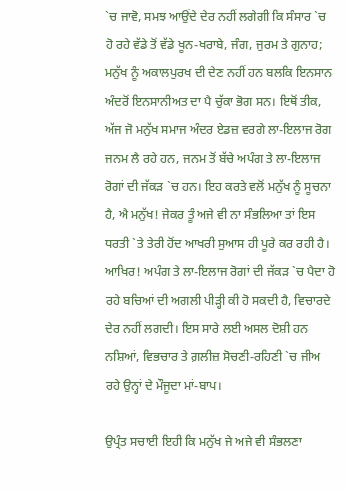`ਚ ਜਾਵੋ, ਸਮਝ ਆਉਂਦੇ ਦੇਰ ਨਹੀਂ ਲਗੇਗੀ ਕਿ ਸੰਸਾਰ `ਚ ਹੋ ਰਹੇ ਵੱਡੇ ਤੋਂ ਵੱਡੇ ਖੂਨ-ਖਰਾਬੇ, ਜੰਗ, ਜੁਰਮ ਤੇ ਗੁਨਾਹ; ਮਨੁੱਖ ਨੂੰ ਅਕਾਲਪੁਰਖ ਦੀ ਦੇਣ ਨਹੀਂ ਹਨ ਬਲਕਿ ਇਨਸਾਨ ਅੰਦਰੋਂ ਇਨਸਾਨੀਅਤ ਦਾ ਪੈ ਚੁੱਕਾ ਭੋਗ ਸਨ। ਇਥੋਂ ਤੀਕ, ਅੱਜ ਜੋ ਮਨੁੱਖ ਸਮਾਜ ਅੰਦਰ ਏਡਜ਼ ਵਰਗੇ ਲਾ-ਇਲਾਜ ਰੋਗ ਜਨਮ ਲੈ ਰਹੇ ਹਨ, ਜਨਮ ਤੋਂ ਬੱਚੇ ਅਪੰਗ ਤੇ ਲਾ-ਇਲਾਜ ਰੋਗਾਂ ਦੀ ਜੱਕੜ `ਚ ਹਨ। ਇਹ ਕਰਤੇ ਵਲੋਂ ਮਨੁੱਖ ਨੂੰ ਸੂਚਨਾ ਹੈ, ਐ ਮਨੁੱਖ! ਜੇਕਰ ਤੂੰ ਅਜੇ ਵੀ ਨਾ ਸੰਭਲਿਆ ਤਾਂ ਇਸ ਧਰਤੀ `ਤੇ ਤੇਰੀ ਹੋਂਦ ਆਖਰੀ ਸੁਆਸ ਹੀ ਪੂਰੇ ਕਰ ਰਹੀ ਹੈ। ਆਖਿਰ! ਅਪੰਗ ਤੇ ਲਾ-ਇਲਾਜ ਰੋਗਾਂ ਦੀ ਜੱਕੜ `ਚ ਪੈਦਾ ਹੋ ਰਹੇ ਬਚਿਆਂ ਦੀ ਅਗਲੀ ਪੀੜ੍ਹੀ ਕੀ ਹੋ ਸਕਦੀ ਹੈ, ਵਿਚਾਰਦੇ ਦੇਰ ਨਹੀਂ ਲਗਦੀ। ਇਸ ਸਾਰੇ ਲਈ ਅਸਲ ਦੋਸ਼ੀ ਹਨ ਨਸ਼ਿਆਂ, ਵਿਭਚਾਰ ਤੇ ਗ਼ਲੀਜ਼ ਸੋਚਣੀ-ਰਹਿਣੀ `ਚ ਜੀਅ ਰਹੇ ਉਨ੍ਹਾਂ ਦੇ ਮੌਜੂਦਾ ਮਾਂ-ਬਾਪ।

ਉਪ੍ਰੰਤ ਸਚਾਈ ਇਹੀ ਕਿ ਮਨੁੱਖ ਜੇ ਅਜੇ ਵੀ ਸੰਭਲਣਾ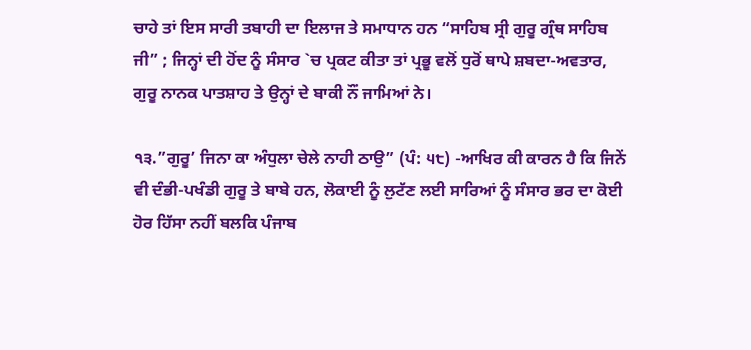ਚਾਹੇ ਤਾਂ ਇਸ ਸਾਰੀ ਤਬਾਹੀ ਦਾ ਇਲਾਜ ਤੇ ਸਮਾਧਾਨ ਹਨ “ਸਾਹਿਬ ਸ੍ਰੀ ਗੁਰੂ ਗ੍ਰੰਥ ਸਾਹਿਬ ਜੀ” ; ਜਿਨ੍ਹਾਂ ਦੀ ਹੋਂਦ ਨੂੰ ਸੰਸਾਰ `ਚ ਪ੍ਰਕਟ ਕੀਤਾ ਤਾਂ ਪ੍ਰਭੂ ਵਲੋਂ ਧੁਰੋਂ ਥਾਪੇ ਸ਼ਬਦਾ-ਅਵਤਾਰ, ਗੁਰੂ ਨਾਨਕ ਪਾਤਸ਼ਾਹ ਤੇ ਉਨ੍ਹਾਂ ਦੇ ਬਾਕੀ ਨੌਂ ਜਾਮਿਆਂ ਨੇ।

੧੩.”ਗੁਰੂ’ ਜਿਨਾ ਕਾ ਅੰਧੁਲਾ ਚੇਲੇ ਨਾਹੀ ਠਾਉ” (ਪੰ: ੫੮) -ਆਖਿਰ ਕੀ ਕਾਰਨ ਹੈ ਕਿ ਜਿਨੇਂ ਵੀ ਦੰਭੀ-ਪਖੰਡੀ ਗੁਰੂ ਤੇ ਬਾਬੇ ਹਨ, ਲੋਕਾਈ ਨੂੰ ਲੁਟੱਣ ਲਈ ਸਾਰਿਆਂ ਨੂੰ ਸੰਸਾਰ ਭਰ ਦਾ ਕੋਈ ਹੋਰ ਹਿੱਸਾ ਨਹੀਂ ਬਲਕਿ ਪੰਜਾਬ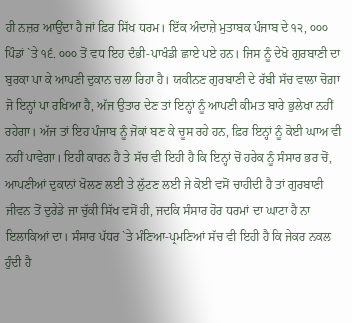ਹੀ ਨਜ਼ਰ ਆਉਂਦਾ ਹੈ ਜਾਂ ਫ਼ਿਰ ਸਿੱਖ ਧਰਮ। ਇੱਕ ਅੰਦਾਜ਼ੇ ਮੁਤਾਬਕ ਪੰਜਾਬ ਦੇ ੧੨, ੦੦੦ ਪਿੰਡਾਂ `ਤੇ ੧੬. ੦੦੦ ਤੋਂ ਵਧ ਇਹ ਦੰਭੀ-ਪਾਖੰਡੀ ਛਾਏ ਪਏ ਹਨ। ਜਿਸ ਨੂੰ ਦੇਖੋ ਗੁਰਬਾਣੀ ਦਾ ਬੁਰਕਾ ਪਾ ਕੇ ਆਪਣੀ ਦੁਕਾਨ ਚਲਾ ਰਿਹਾ ਹੈ। ਯਕੀਨਣ ਗੁਰਬਾਣੀ ਦੇ ਰੱਬੀ ਸੱਚ ਵਾਲਾ ਚੋਗ਼ਾ ਜੋ ਇਨ੍ਹਾਂ ਪਾ ਰਖਿਆ ਹੈ, ਅੱਜ ਉਤਾਰ ਦੇਣ ਤਾਂ ਇਨ੍ਹਾਂ ਨੂੰ ਆਪਣੀ ਕੀਮਤ ਬਾਰੇ ਭੁਲੇਖਾ ਨਹੀਂ ਰਹੇਗਾ। ਅੱਜ ਤਾਂ ਇਹ ਪੰਜਾਬ ਨੂੰ ਜੋਕਾਂ ਬਣ ਕੇ ਚੂਸ ਰਹੇ ਹਨ, ਫ਼ਿਰ ਇਨ੍ਹਾਂ ਨੂੰ ਕੋਈ ਘਾਅ ਵੀ ਨਹੀਂ ਪਾਵੇਗਾ। ਇਹੀ ਕਾਰਨ ਹੈ ਤੇ ਸੱਚ ਵੀ ਇਹੀ ਹੈ ਕਿ ਇਨ੍ਹਾਂ ਚੋਂ ਹਰੇਕ ਨੂੰ ਸੰਸਾਰ ਭਰ ਚੋਂ, ਆਪਣੀਆਂ ਦੁਕਾਨਾਂ ਖੋਲਣ ਲਈ ਤੇ ਲੁੱਟਣ ਲਈ ਜੇ ਕੋਈ ਵਸੋਂ ਚਾਹੀਦੀ ਹੈ ਤਾਂ ਗੁਰਬਾਣੀ ਜੀਵਨ ਤੋਂ ਦੁਰੇਡੇ ਜਾ ਚੁੱਕੀ ਸਿੱਖ ਵਸੋਂ ਹੀ, ਜਦਕਿ ਸੰਸਾਰ ਹੋਰ ਧਰਮਾਂ ਦਾ ਘਾਟਾ ਹੈ ਨਾ ਇਲਾਕਿਆਂ ਦਾ। ਸੰਸਾਰ ਪੱਧਰ `ਤੇ ਮੰਣਿਆ-ਪ੍ਰਮਣਿਆਂ ਸੱਚ ਵੀ ਇਹੀ ਹੈ ਕਿ ਜੇਕਰ ਨਕਲ ਹੁੰਦੀ ਹੈ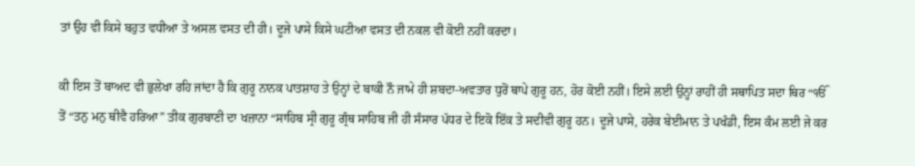ਤਾਂ ਉਹ ਵੀ ਕਿਸੇ ਬਹੁਤ ਵਧੀਆ ਤੇ ਅਸਲ ਵਸਤ ਦੀ ਹੀ। ਦੂਜੇ ਪਾਸੇ ਕਿਸੇ ਘਟੀਆ ਵਸਤ ਦੀ ਨਕਲ ਵੀ ਕੋਈ ਨਹੀਂ ਕਰਦਾ।

ਕੀ ਇਸ ਤੋਂ ਬਾਅਦ ਵੀ ਭੁਲੇਖਾ ਰਹਿ ਜਾਂਦਾ ਹੈ ਕਿ ਗੁਰੂ ਨਾਨਕ ਪਾਤਸ਼ਾਹ ਤੇ ਉਨ੍ਹਾਂ ਦੇ ਬਾਕੀ ਨੌ ਜਾਮੇ ਹੀ ਸ਼ਬਦਾ-ਅਵਤਾਰ ਧੁਰੋਂ ਥਾਪੇ ਗੁਰੂ ਹਨ, ਹੋਰ ਕੋਈ ਨਹੀਂ। ਇਸੇ ਲਈ ਉਨ੍ਹਾਂ ਰਾਹੀਂ ਹੀ ਸਥਾਪਿਤ ਸਦਾ ਥਿਰ “ੴ ਤੋਂ “ਤਨੁ ਮਨੁ ਥੀਵੈ ਹਰਿਆ” ਤੀਕ ਗੁਰਬਾਣੀ ਦਾ ਖਜ਼ਾਨਾ “ਸਾਹਿਬ ਸ੍ਰੀ ਗੁਰੂ ਗ੍ਰੰਥ ਸਾਹਿਬ ਜੀ ਹੀ ਸੰਸਾਰ ਪੱਧਰ ਦੇ ਇਕੋ ਇੱਕ ਤੇ ਸਦੀਵੀ ਗੁਰੂ ਹਨ। ਦੂਜੇ ਪਾਸੇ, ਹਰੇਕ ਬੇਈਮਾਨ ਤੇ ਪਖੰਡੀ, ਇਸ ਕੰਮ ਲਈ ਜੇ ਕਰ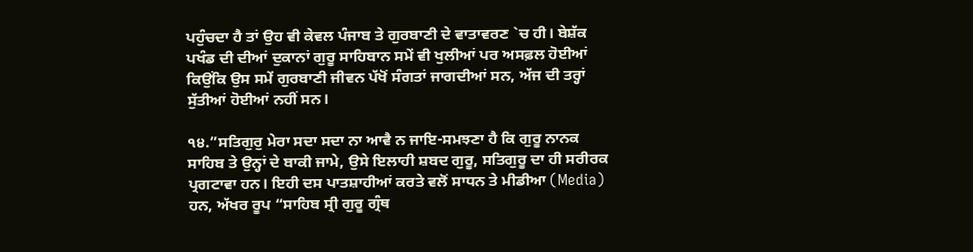ਪਹੁੰਚਦਾ ਹੈ ਤਾਂ ਉਹ ਵੀ ਕੇਵਲ ਪੰਜਾਬ ਤੇ ਗੁਰਬਾਣੀ ਦੇ ਵਾਤਾਵਰਣ `ਚ ਹੀ। ਬੇਸ਼ੱਕ ਪਖੰਡ ਦੀ ਦੀਆਂ ਦੁਕਾਨਾਂ ਗੁਰੂ ਸਾਹਿਬਾਨ ਸਮੇਂ ਵੀ ਖੁਲੀਆਂ ਪਰ ਅਸਫ਼ਲ ਹੋਈਆਂ ਕਿਉਂਕਿ ਉਸ ਸਮੇਂ ਗੁਰਬਾਣੀ ਜੀਵਨ ਪੱਖੋਂ ਸੰਗਤਾਂ ਜਾਗਦੀਆਂ ਸਨ, ਅੱਜ ਦੀ ਤਰ੍ਹਾਂ ਸੁੱਤੀਆਂ ਹੋਈਆਂ ਨਹੀਂ ਸਨ।

੧੪.”ਸਤਿਗੁਰੁ ਮੇਰਾ ਸਦਾ ਸਦਾ ਨਾ ਆਵੈ ਨ ਜਾਇ-ਸਮਝਣਾ ਹੈ ਕਿ ਗੁਰੂ ਨਾਨਕ ਸਾਹਿਬ ਤੇ ਉਨ੍ਹਾਂ ਦੇ ਬਾਕੀ ਜਾਮੇ, ਉਸੇ ਇਲਾਹੀ ਸ਼ਬਦ ਗੁਰੂ, ਸਤਿਗੁਰੂ ਦਾ ਹੀ ਸਰੀਰਕ ਪ੍ਰਗਟਾਵਾ ਹਨ। ਇਹੀ ਦਸ ਪਾਤਸ਼ਾਹੀਆਂ ਕਰਤੇ ਵਲੋਂ ਸਾਧਨ ਤੇ ਮੀਡੀਆ (Media) ਹਨ, ਅੱਖਰ ਰੂਪ “ਸਾਹਿਬ ਸ੍ਰੀ ਗੁਰੂ ਗ੍ਰੰਥ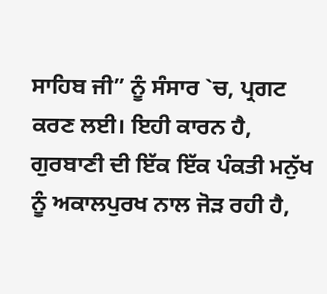ਸਾਹਿਬ ਜੀ” ਨੂੰ ਸੰਸਾਰ `ਚ, ਪ੍ਰਗਟ ਕਰਣ ਲਈ। ਇਹੀ ਕਾਰਨ ਹੈ, ਗੁਰਬਾਣੀ ਦੀ ਇੱਕ ਇੱਕ ਪੰਕਤੀ ਮਨੁੱਖ ਨੂੰ ਅਕਾਲਪੁਰਖ ਨਾਲ ਜੋੜ ਰਹੀ ਹੈ,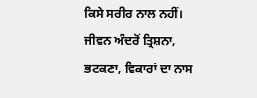ਕਿਸੇ ਸਰੀਰ ਨਾਲ ਨਹੀਂ। ਜੀਵਨ ਅੰਦਰੋਂ ਤ੍ਰਿਸ਼ਨਾ, ਭਟਕਣਾ, ਵਿਕਾਰਾਂ ਦਾ ਨਾਸ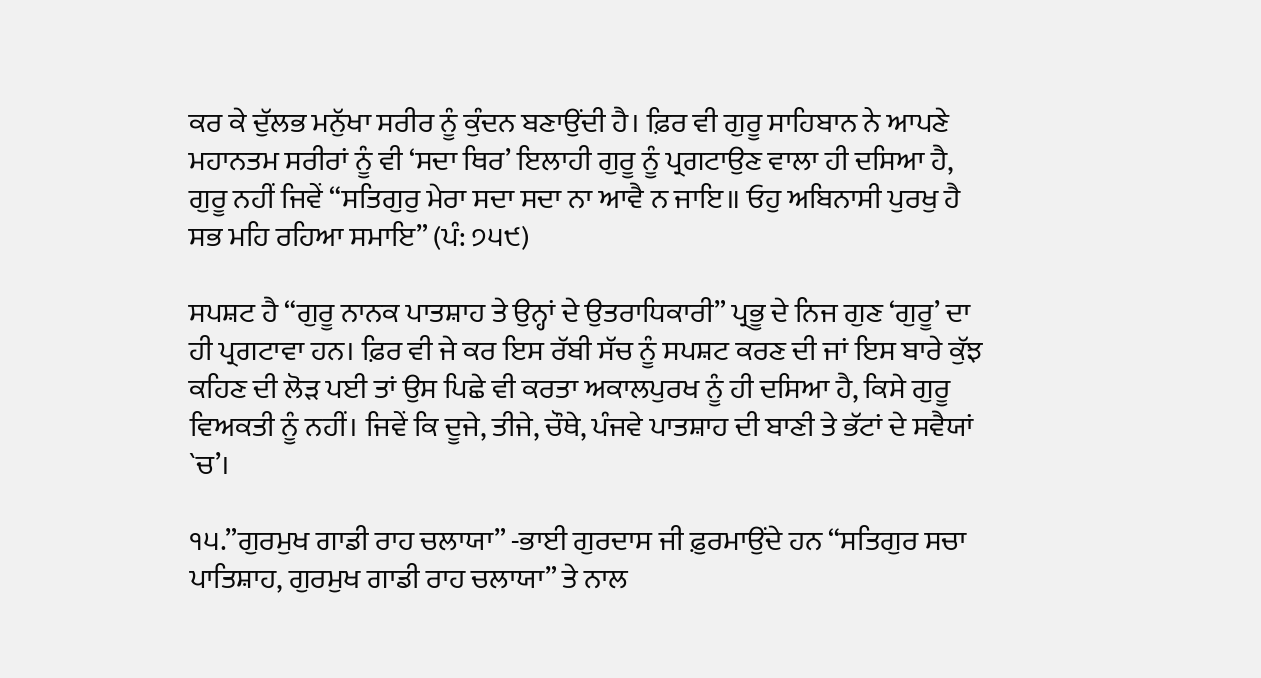ਕਰ ਕੇ ਦੁੱਲਭ ਮਨੁੱਖਾ ਸਰੀਰ ਨੂੰ ਕੁੰਦਨ ਬਣਾਉਂਦੀ ਹੈ। ਫ਼ਿਰ ਵੀ ਗੁਰੂ ਸਾਹਿਬਾਨ ਨੇ ਆਪਣੇ ਮਹਾਨਤਮ ਸਰੀਰਾਂ ਨੂੰ ਵੀ ‘ਸਦਾ ਥਿਰ’ ਇਲਾਹੀ ਗੁਰੂ ਨੂੰ ਪ੍ਰਗਟਾਉਣ ਵਾਲਾ ਹੀ ਦਸਿਆ ਹੈ, ਗੁਰੂ ਨਹੀਂ ਜਿਵੇਂ “ਸਤਿਗੁਰੁ ਮੇਰਾ ਸਦਾ ਸਦਾ ਨਾ ਆਵੈ ਨ ਜਾਇ॥ ਓਹੁ ਅਬਿਨਾਸੀ ਪੁਰਖੁ ਹੈ ਸਭ ਮਹਿ ਰਹਿਆ ਸਮਾਇ” (ਪੰ: ੭੫੯)

ਸਪਸ਼ਟ ਹੈ “ਗੁਰੂ ਨਾਨਕ ਪਾਤਸ਼ਾਹ ਤੇ ਉਨ੍ਹਾਂ ਦੇ ਉਤਰਾਧਿਕਾਰੀ” ਪ੍ਰਭੂ ਦੇ ਨਿਜ ਗੁਣ ‘ਗੁਰੂ’ ਦਾ ਹੀ ਪ੍ਰਗਟਾਵਾ ਹਨ। ਫ਼ਿਰ ਵੀ ਜੇ ਕਰ ਇਸ ਰੱਬੀ ਸੱਚ ਨੂੰ ਸਪਸ਼ਟ ਕਰਣ ਦੀ ਜਾਂ ਇਸ ਬਾਰੇ ਕੁੱਝ ਕਹਿਣ ਦੀ ਲੋੜ ਪਈ ਤਾਂ ਉਸ ਪਿਛੇ ਵੀ ਕਰਤਾ ਅਕਾਲਪੁਰਖ ਨੂੰ ਹੀ ਦਸਿਆ ਹੈ, ਕਿਸੇ ਗੁਰੂ ਵਿਅਕਤੀ ਨੂੰ ਨਹੀਂ। ਜਿਵੇਂ ਕਿ ਦੂਜੇ, ਤੀਜੇ, ਚੌਥੇ, ਪੰਜਵੇ ਪਾਤਸ਼ਾਹ ਦੀ ਬਾਣੀ ਤੇ ਭੱਟਾਂ ਦੇ ਸਵੈਯਾਂ `ਚ’।

੧੫.”ਗੁਰਮੁਖ ਗਾਡੀ ਰਾਹ ਚਲਾਯਾ” -ਭਾਈ ਗੁਰਦਾਸ ਜੀ ਫ਼ੁਰਮਾਉਂਦੇ ਹਨ “ਸਤਿਗੁਰ ਸਚਾ ਪਾਤਿਸ਼ਾਹ, ਗੁਰਮੁਖ ਗਾਡੀ ਰਾਹ ਚਲਾਯਾ” ਤੇ ਨਾਲ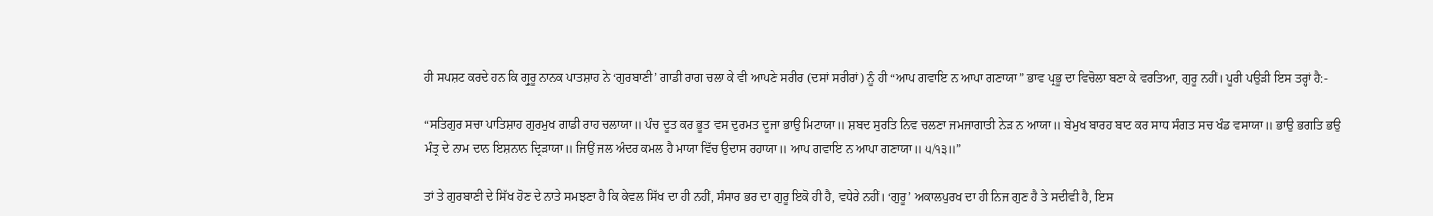ਹੀ ਸਪਸ਼ਟ ਕਰਦੇ ਹਨ ਕਿ ਗ੍ਰੁਰੂ ਨਾਨਕ ਪਾਤਸ਼ਾਹ ਨੇ ‘ਗੁਰਬਾਣੀ’ ਗਾਡੀ ਰਾਗ ਚਲਾ ਕੇ ਵੀ ਆਪਣੇ ਸਰੀਰ (ਦਸਾਂ ਸਰੀਰਾਂ) ਨੂੰ ਹੀ “ਆਪ ਗਵਾਇ ਨ ਆਪਾ ਗਣਾਯਾ” ਭਾਵ ਪ੍ਰਭੂ ਦਾ ਵਿਚੋਲਾ ਬਣਾ ਕੇ ਵਰਤਿਆ, ਗੁਰੂ ਨਹੀਂ। ਪੂਰੀ ਪਉੜੀ ਇਸ ਤਰ੍ਹਾਂ ਹੈ:-

“ਸਤਿਗੁਰ ਸਚਾ ਪਾਤਿਸ਼ਾਹ ਗੁਰਮੁਖ ਗਾਡੀ ਰਾਹ ਚਲਾਯਾ॥ ਪੰਚ ਦੂਤ ਕਰ ਭੂਤ ਵਸ ਦੁਰਮਤ ਦੂਜਾ ਭਾਉ ਮਿਟਾਯਾ॥ ਸ਼ਬਦ ਸੁਰਤਿ ਨਿਵ ਚਲਣਾ ਜਮਜਾਗਾਤੀ ਨੇੜ ਨ ਆਯਾ॥ ਬੇਮੁਖ ਬਾਰਹ ਬਾਟ ਕਰ ਸਾਧ ਸੰਗਤ ਸਚ ਖੰਡ ਵਸਾਯਾ॥ ਭਾਉ ਭਗਤਿ ਭਉ ਮੰਤ੍ਰ ਦੇ ਨਾਮ ਦਾਨ ਇਸ਼ਨਾਨ ਦ੍ਰਿੜਾਯਾ॥ ਜਿਉਂ ਜਲ ਅੰਦਰ ਕਮਲ ਹੈ ਮਾਯਾ ਵਿੱਚ ਉਦਾਸ ਰਹਾਯਾ॥ ਆਪ ਗਵਾਇ ਨ ਆਪਾ ਗਣਾਯਾ॥ ੫/੧੩॥”

ਤਾਂ ਤੇ ਗੁਰਬਾਣੀ ਦੇ ਸਿੱਖ ਹੋਣ ਦੇ ਨਾਤੇ ਸਮਝਣਾ ਹੈ ਕਿ ਕੇਵਲ ਸਿੱਖ ਦਾ ਹੀ ਨਹੀਂ, ਸੰਸਾਰ ਭਰ ਦਾ ਗੁਰੂ ਇਕੋ ਹੀ ਹੈ, ਵਧੇਰੇ ਨਹੀਂ। ‘ਗੁਰੂ’ ਅਕਾਲਪੁਰਖ ਦਾ ਹੀ ਨਿਜ ਗੁਣ ਹੈ ਤੇ ਸਦੀਵੀ ਹੈ, ਇਸ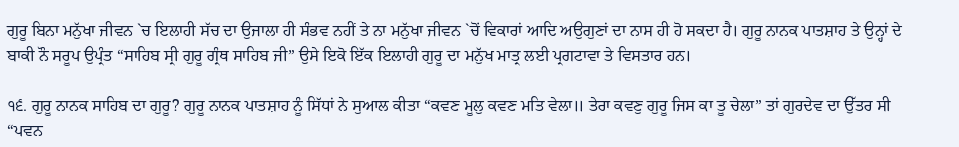ਗੁਰੂ ਬਿਨਾ ਮਨੁੱਖਾ ਜੀਵਨ `ਚ ਇਲਾਹੀ ਸੱਚ ਦਾ ਉਜਾਲਾ ਹੀ ਸੰਭਵ ਨਹੀਂ ਤੇ ਨਾ ਮਨੁੱਖਾ ਜੀਵਨ `ਚੋਂ ਵਿਕਾਰਾਂ ਆਦਿ ਅਉਗੁਣਾਂ ਦਾ ਨਾਸ ਹੀ ਹੋ ਸਕਦਾ ਹੈ। ਗੁਰੂ ਨਾਨਕ ਪਾਤਸ਼ਾਹ ਤੇ ਉਨ੍ਹਾਂ ਦੇ ਬਾਕੀ ਨੌ ਸਰੂਪ ਉਪ੍ਰੰਤ “ਸਾਹਿਬ ਸ੍ਰੀ ਗੁਰੂ ਗ੍ਰੰਥ ਸਾਹਿਬ ਜੀ” ਉਸੇ ਇਕੋ ਇੱਕ ਇਲਾਹੀ ਗੁਰੂ ਦਾ ਮਨੁੱਖ ਮਾਤ੍ਰ ਲਈ ਪ੍ਰਗਟਾਵਾ ਤੇ ਵਿਸਤਾਰ ਹਨ।

੧੬. ਗੁਰੂ ਨਾਨਕ ਸਾਹਿਬ ਦਾ ਗੁਰੂ? ਗੁਰੂ ਨਾਨਕ ਪਾਤਸ਼ਾਹ ਨੂੰ ਸਿੱਧਾਂ ਨੇ ਸੁਆਲ ਕੀਤਾ “ਕਵਣ ਮੂਲੁ ਕਵਣ ਮਤਿ ਵੇਲਾ॥ ਤੇਰਾ ਕਵਣੁ ਗੁਰੂ ਜਿਸ ਕਾ ਤੂ ਚੇਲਾ” ਤਾਂ ਗੁਰਦੇਵ ਦਾ ਉੱਤਰ ਸੀ “ਪਵਨ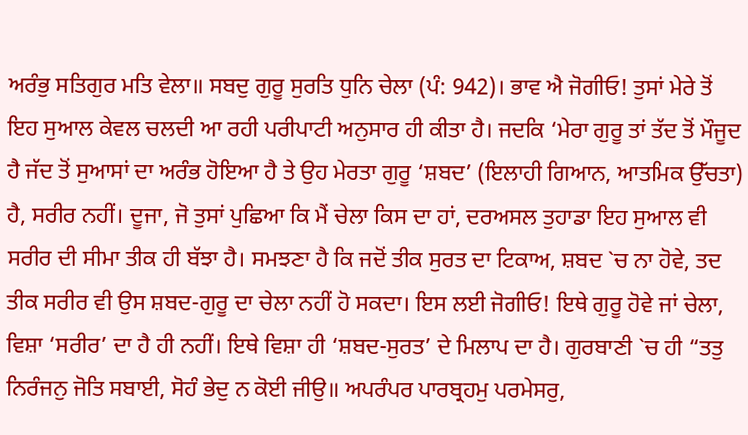ਅਰੰਭੁ ਸਤਿਗੁਰ ਮਤਿ ਵੇਲਾ॥ ਸਬਦੁ ਗੁਰੂ ਸੁਰਤਿ ਧੁਨਿ ਚੇਲਾ (ਪੰ: 942)। ਭਾਵ ਐ ਜੋਗੀਓ! ਤੁਸਾਂ ਮੇਰੇ ਤੋਂ ਇਹ ਸੁਆਲ ਕੇਵਲ ਚਲਦੀ ਆ ਰਹੀ ਪਰੀਪਾਟੀ ਅਨੁਸਾਰ ਹੀ ਕੀਤਾ ਹੈ। ਜਦਕਿ ‘ਮੇਰਾ ਗੁਰੂ ਤਾਂ ਤੱਦ ਤੋਂ ਮੌਜੂਦ ਹੈ ਜੱਦ ਤੋਂ ਸੁਆਸਾਂ ਦਾ ਅਰੰਭ ਹੋਇਆ ਹੈ ਤੇ ਉਹ ਮੇਰਤਾ ਗੁਰੂ ‘ਸ਼ਬਦ’ (ਇਲਾਹੀ ਗਿਆਨ, ਆਤਮਿਕ ਉੱਚਤਾ) ਹੈ, ਸਰੀਰ ਨਹੀਂ। ਦੂਜਾ, ਜੋ ਤੁਸਾਂ ਪੁਛਿਆ ਕਿ ਮੈਂ ਚੇਲਾ ਕਿਸ ਦਾ ਹਾਂ, ਦਰਅਸਲ ਤੁਹਾਡਾ ਇਹ ਸੁਆਲ ਵੀ ਸਰੀਰ ਦੀ ਸੀਮਾ ਤੀਕ ਹੀ ਬੱਝਾ ਹੈ। ਸਮਝਣਾ ਹੈ ਕਿ ਜਦੋਂ ਤੀਕ ਸੁਰਤ ਦਾ ਟਿਕਾਅ, ਸ਼ਬਦ `ਚ ਨਾ ਹੋਵੇ, ਤਦ ਤੀਕ ਸਰੀਰ ਵੀ ਉਸ ਸ਼ਬਦ-ਗੁਰੂ ਦਾ ਚੇਲਾ ਨਹੀਂ ਹੋ ਸਕਦਾ। ਇਸ ਲਈ ਜੋਗੀਓ! ਇਥੇ ਗੁਰੂ ਹੋਵੇ ਜਾਂ ਚੇਲਾ, ਵਿਸ਼ਾ ‘ਸਰੀਰ’ ਦਾ ਹੈ ਹੀ ਨਹੀਂ। ਇਥੇ ਵਿਸ਼ਾ ਹੀ ‘ਸ਼ਬਦ-ਸੁਰਤ’ ਦੇ ਮਿਲਾਪ ਦਾ ਹੈ। ਗੁਰਬਾਣੀ `ਚ ਹੀ “ਤਤੁ ਨਿਰੰਜਨੁ ਜੋਤਿ ਸਬਾਈ, ਸੋਹੰ ਭੇਦੁ ਨ ਕੋਈ ਜੀਉ॥ ਅਪਰੰਪਰ ਪਾਰਬ੍ਰਹਮੁ ਪਰਮੇਸਰੁ,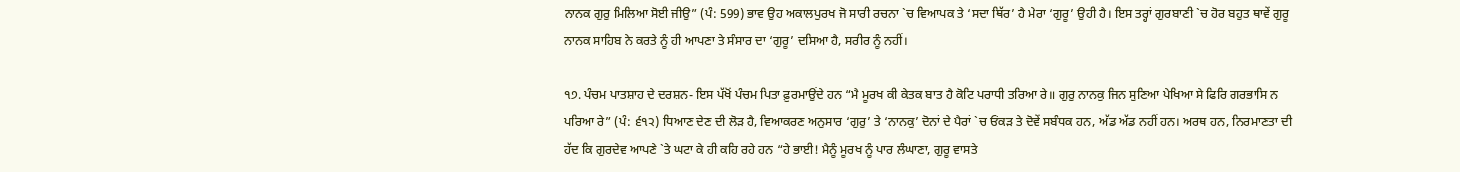ਨਾਨਕ ਗੁਰੁ ਮਿਲਿਆ ਸੋਈ ਜੀਉ” (ਪੰ: 599) ਭਾਵ ਉਹ ਅਕਾਲਪੁਰਖ ਜੋ ਸਾਰੀ ਰਚਨਾ `ਚ ਵਿਆਪਕ ਤੇ ‘ਸਦਾ ਥਿੱਰ’ ਹੈ ਮੇਰਾ ‘ਗੁਰੂ’ ਉਹੀ ਹੈ। ਇਸ ਤਰ੍ਹਾਂ ਗੁਰਬਾਣੀ `ਚ ਹੋਰ ਬਹੁਤ ਥਾਵੇਂ ਗੁਰੂ ਨਾਨਕ ਸਾਹਿਬ ਨੇ ਕਰਤੇ ਨੂੰ ਹੀ ਆਪਣਾ ਤੇ ਸੰਸਾਰ ਦਾ ‘ਗੁਰੂ’ ਦਸਿਆ ਹੈ, ਸਰੀਰ ਨੂੰ ਨਹੀਂ।

੧੭. ਪੰਚਮ ਪਾਤਸ਼ਾਹ ਦੇ ਦਰਸ਼ਨ- ਇਸ ਪੱਖੋਂ ਪੰਚਮ ਪਿਤਾ ਫ਼ੁਰਮਾਉਂਦੇ ਹਨ “ਮੈ ਮੂਰਖ ਕੀ ਕੇਤਕ ਬਾਤ ਹੈ ਕੋਟਿ ਪਰਾਧੀ ਤਰਿਆ ਰੇ॥ ਗੁਰੁ ਨਾਨਕੁ ਜਿਨ ਸੁਣਿਆ ਪੇਖਿਆ ਸੇ ਫਿਰਿ ਗਰਭਾਸਿ ਨ ਪਰਿਆ ਰੇ” (ਪੰ: ੬੧੨) ਧਿਆਣ ਦੇਣ ਦੀ ਲੋੜ ਹੈ, ਵਿਆਕਰਣ ਅਨੁਸਾਰ ‘ਗੁਰੁ’ ਤੇ ‘ਨਾਨਕੁ’ ਦੋਨਾਂ ਦੇ ਪੈਰਾਂ `ਚ ਓਂਕੜ ਤੇ ਦੋਵੇਂ ਸਬੰਧਕ ਹਨ, ਅੱਡ ਅੱਡ ਨਹੀਂ ਹਨ। ਅਰਥ ਹਨ, ਨਿਰਮਾਣਤਾ ਦੀ ਹੱਦ ਕਿ ਗੁਰਦੇਵ ਆਪਣੇ `ਤੇ ਘਟਾ ਕੇ ਹੀ ਕਹਿ ਰਹੇ ਹਨ “ਹੇ ਭਾਈ! ਮੈਨੂੰ ਮੂਰਖ ਨੂੰ ਪਾਰ ਲੰਘਾਣਾ, ਗੁਰੂ ਵਾਸਤੇ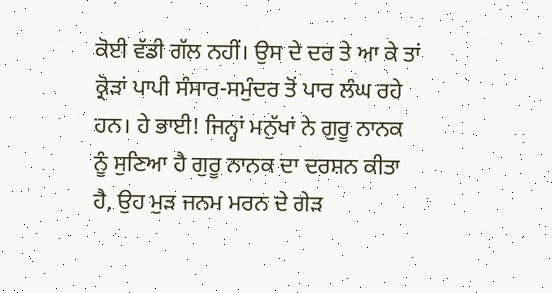ਕੋਈ ਵੱਡੀ ਗੱਲ ਨਹੀਂ। ਉਸ ਦੇ ਦਰ ਤੇ ਆ ਕੇ ਤਾਂ ਕ੍ਰੋੜਾਂ ਪਾਪੀ ਸੰਸਾਰ-ਸਮੁੰਦਰ ਤੋਂ ਪਾਰ ਲੰਘ ਰਹੇ ਹਨ। ਹੇ ਭਾਈ! ਜਿਨ੍ਹਾਂ ਮਨੁੱਖਾਂ ਨੇ ਗੁਰੂ ਨਾਨਕ ਨੂੰ ਸੁਣਿਆ ਹੈ ਗੁਰੂ ਨਾਨਕ ਦਾ ਦਰਸ਼ਨ ਕੀਤਾ ਹੈ, ਉਹ ਮੁੜ ਜਨਮ ਮਰਨ ਦੇ ਗੇੜ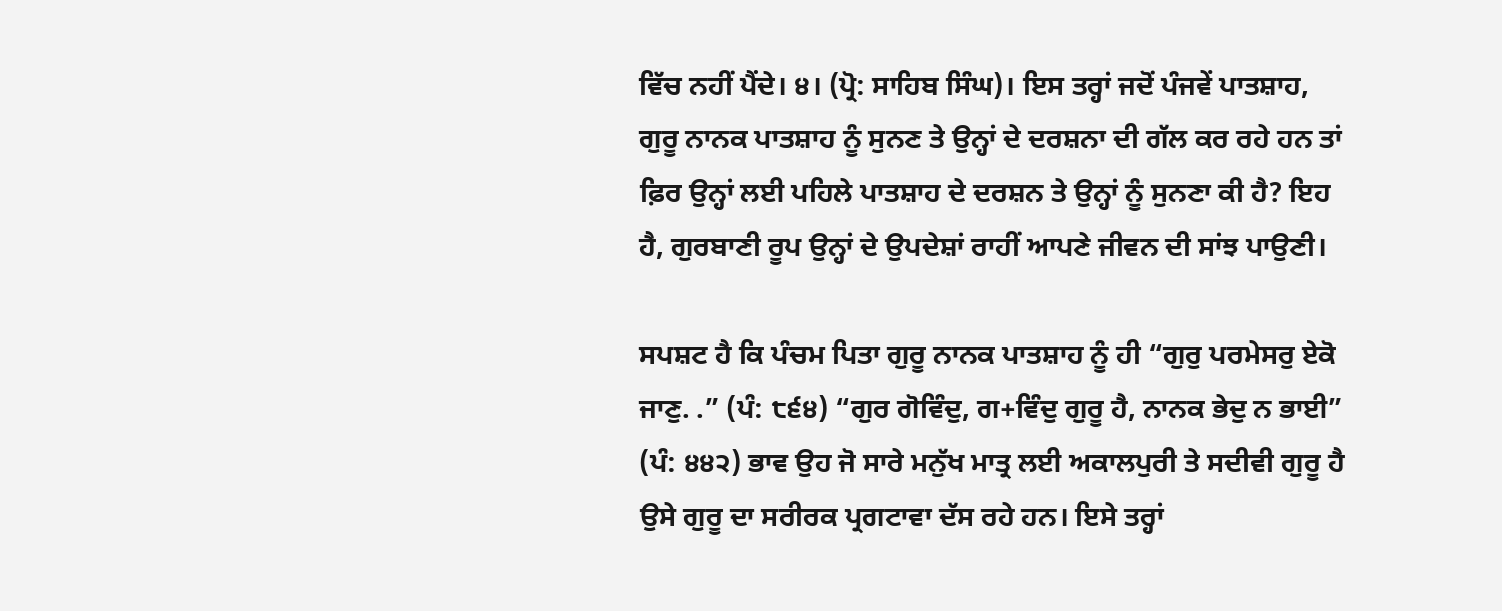ਵਿੱਚ ਨਹੀਂ ਪੈਂਦੇ। ੪। (ਪ੍ਰੋ: ਸਾਹਿਬ ਸਿੰਘ)। ਇਸ ਤਰ੍ਹਾਂ ਜਦੋਂ ਪੰਜਵੇਂ ਪਾਤਸ਼ਾਹ, ਗੁਰੂ ਨਾਨਕ ਪਾਤਸ਼ਾਹ ਨੂੰ ਸੁਨਣ ਤੇ ਉਨ੍ਹਾਂ ਦੇ ਦਰਸ਼ਨਾ ਦੀ ਗੱਲ ਕਰ ਰਹੇ ਹਨ ਤਾਂ ਫ਼ਿਰ ਉਨ੍ਹਾਂ ਲਈ ਪਹਿਲੇ ਪਾਤਸ਼ਾਹ ਦੇ ਦਰਸ਼ਨ ਤੇ ਉਨ੍ਹਾਂ ਨੂੰ ਸੁਨਣਾ ਕੀ ਹੈ? ਇਹ ਹੈ, ਗੁਰਬਾਣੀ ਰੂਪ ਉਨ੍ਹਾਂ ਦੇ ਉਪਦੇਸ਼ਾਂ ਰਾਹੀਂ ਆਪਣੇ ਜੀਵਨ ਦੀ ਸਾਂਝ ਪਾਉਣੀ।

ਸਪਸ਼ਟ ਹੈ ਕਿ ਪੰਚਮ ਪਿਤਾ ਗੁਰੂ ਨਾਨਕ ਪਾਤਸ਼ਾਹ ਨੂੰ ਹੀ “ਗੁਰੁ ਪਰਮੇਸਰੁ ਏਕੋ ਜਾਣੁ. .” (ਪੰ: ੮੬੪) “ਗੁਰ ਗੋਵਿੰਦੁ, ਗ+ਵਿੰਦੁ ਗੁਰੂ ਹੈ, ਨਾਨਕ ਭੇਦੁ ਨ ਭਾਈ” (ਪੰ: ੪੪੨) ਭਾਵ ਉਹ ਜੋ ਸਾਰੇ ਮਨੁੱਖ ਮਾਤ੍ਰ ਲਈ ਅਕਾਲਪੁਰੀ ਤੇ ਸਦੀਵੀ ਗੁਰੂ ਹੈ ਉਸੇ ਗੁਰੂ ਦਾ ਸਰੀਰਕ ਪ੍ਰਗਟਾਵਾ ਦੱਸ ਰਹੇ ਹਨ। ਇਸੇ ਤਰ੍ਹਾਂ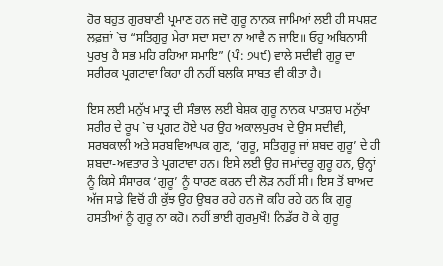ਹੋਰ ਬਹੁਤ ਗੁਰਬਾਣੀ ਪ੍ਰਮਾਣ ਹਨ ਜਦੋ ਗੁਰੂ ਨਾਨਕ ਜਾਮਿਆਂ ਲਈ ਹੀ ਸਪਸ਼ਟ ਲਫ਼ਜ਼ਾਂ `ਚ “ਸਤਿਗੁਰੁ ਮੇਰਾ ਸਦਾ ਸਦਾ ਨਾ ਆਵੈ ਨ ਜਾਇ॥ ਓਹੁ ਅਬਿਨਾਸੀ ਪੁਰਖੁ ਹੈ ਸਭ ਮਹਿ ਰਹਿਆ ਸਮਾਇ” (ਪੰ: ੭੫੯) ਵਾਲੇ ਸਦੀਵੀ ਗੁਰੂ ਦਾ ਸਰੀਰਕ ਪ੍ਰਗਟਾਵਾ ਕਿਹਾ ਹੀ ਨਹੀਂ ਬਲਕਿ ਸਾਬਤ ਵੀ ਕੀਤਾ ਹੈ।

ਇਸ ਲਈ ਮਨੁੱਖ ਮਾਤ੍ਰ ਦੀ ਸੰਭਾਲ ਲਈ ਬੇਸ਼ਕ ਗੁਰੂ ਨਾਨਕ ਪਾਤਸ਼ਾਹ ਮਨੁੱਖਾ ਸਰੀਰ ਦੇ ਰੂਪ `ਚ ਪ੍ਰਗਟ ਹੋਏ ਪਰ ਉਹ ਅਕਾਲਪੁਰਖ ਦੇ ਉਸ ਸਦੀਵੀ, ਸਰਬਕਾਲੀ ਅਤੇ ਸਰਬਵਿਆਪਕ ਗੁਣ, ‘ਗੁਰੂ, ਸਤਿਗੁਰੂ ਜਾਂ ਸ਼ਬਦ ਗੁਰੂ’ ਦੇ ਹੀ ਸ਼ਬਦਾ-ਅਵਤਾਰ ਤੇ ਪ੍ਰਗਟਾਵਾ ਹਨ। ਇਸੇ ਲਈ ਉਹ ਜਮਾਂਦਰੂ ਗੁਰੂ ਹਨ, ਉਨ੍ਹਾਂ ਨੂੰ ਕਿਸੇ ਸੰਸਾਰਕ ‘ਗੁਰੂ’ ਨੂੰ ਧਾਰਣ ਕਰਨ ਦੀ ਲੋੜ ਨਹੀਂ ਸੀ। ਇਸ ਤੋਂ ਬਾਅਦ ਅੱਜ ਸਾਡੇ ਵਿਚੋਂ ਹੀ ਕੁੱਝ ਉਹ ਉਬਰ ਰਹੇ ਹਨ ਜੋ ਕਹਿ ਰਹੇ ਹਨ ਕਿ ਗੁਰੂ ਹਸਤੀਆਂ ਨੂੰ ਗੁਰੂ ਨਾ ਕਹੋ। ਨਹੀਂ ਭਾਈ ਗੁਰਮੁਖੌ! ਨਿਡੱਰ ਹੋ ਕੇ ਗੁਰੂ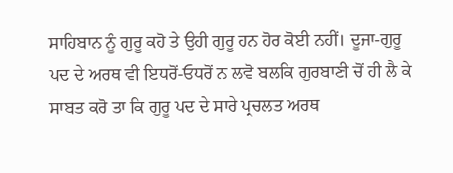ਸਾਹਿਬਾਨ ਨੂੰ ਗੁਰੂ ਕਹੋ ਤੇ ਉਹੀ ਗੁਰੂ ਹਨ ਹੋਰ ਕੋਈ ਨਹੀਂ। ਦੂਜਾ-ਗੁਰੂ ਪਦ ਦੇ ਅਰਥ ਵੀ ਇਧਰੋਂ-ਓਧਰੋਂ ਨ ਲਵੋ ਬਲਕਿ ਗੁਰਬਾਣੀ ਚੋਂ ਹੀ ਲੈ ਕੇ ਸਾਬਤ ਕਰੋ ਤਾ ਕਿ ਗੁਰੂ ਪਦ ਦੇ ਸਾਰੇ ਪ੍ਰਚਲਤ ਅਰਥ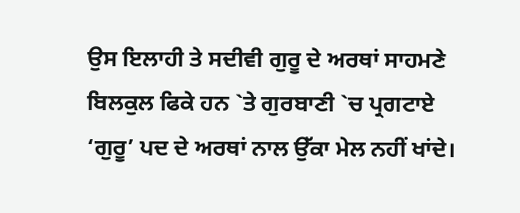ਉਸ ਇਲਾਹੀ ਤੇ ਸਦੀਵੀ ਗੁਰੂ ਦੇ ਅਰਥਾਂ ਸਾਹਮਣੇ ਬਿਲਕੁਲ ਫਿਕੇ ਹਨ `ਤੇ ਗੁਰਬਾਣੀ `ਚ ਪ੍ਰਗਟਾਏ ‘ਗੁਰੂ’ ਪਦ ਦੇ ਅਰਥਾਂ ਨਾਲ ਉੱਕਾ ਮੇਲ ਨਹੀਂ ਖਾਂਦੇ।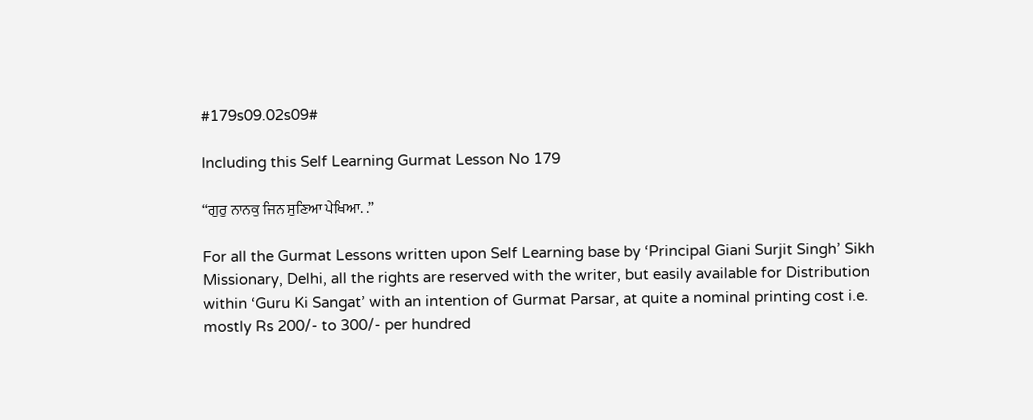#179s09.02s09#

Including this Self Learning Gurmat Lesson No 179

“ਗੁਰੁ ਨਾਨਕੁ ਜਿਨ ਸੁਣਿਆ ਪੇਖਿਆ. .”

For all the Gurmat Lessons written upon Self Learning base by ‘Principal Giani Surjit Singh’ Sikh Missionary, Delhi, all the rights are reserved with the writer, but easily available for Distribution within ‘Guru Ki Sangat’ with an intention of Gurmat Parsar, at quite a nominal printing cost i.e. mostly Rs 200/- to 300/- per hundred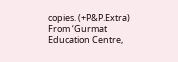copies. (+P&P.Extra) From ‘Gurmat Education Centre,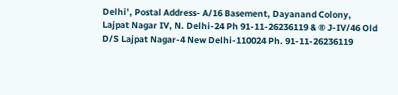Delhi’, Postal Address- A/16 Basement, Dayanand Colony, Lajpat Nagar IV, N. Delhi-24 Ph 91-11-26236119 & ® J-IV/46 Old D/S Lajpat Nagar-4 New Delhi-110024 Ph. 91-11-26236119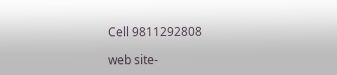Cell 9811292808

web site-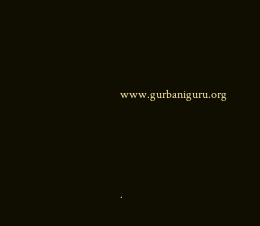www.gurbaniguru.org




.